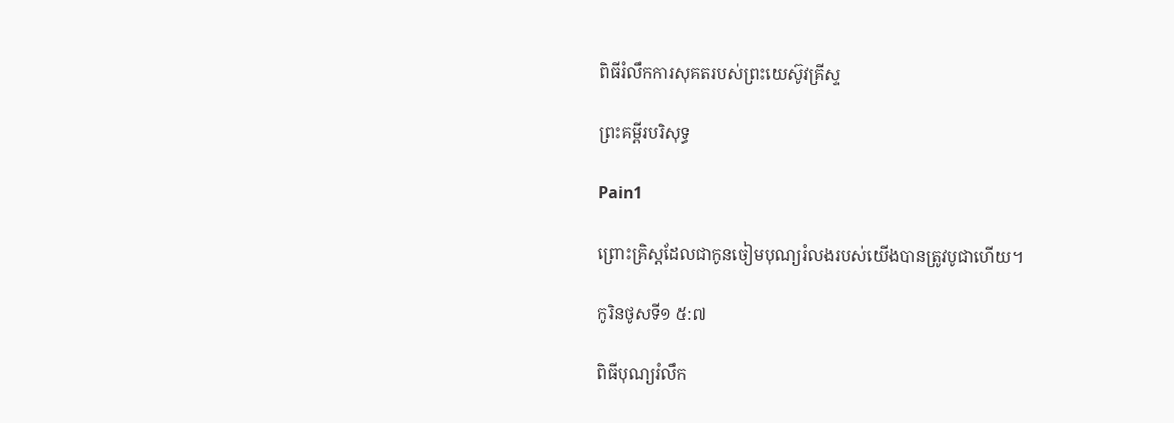ពិធីរំលឹកការសុគតរបស់ព្រះយេស៊ូវគ្រីស្ទ

ព្រះគម្ពីរបរិសុទ្ធ

Pain1

ព្រោះគ្រិស្ដដែលជាកូនចៀមបុណ្យរំលងរបស់យើងបានត្រូវបូជាហើយ។

កូរិនថូសទី១ ៥:៧

ពិធីបុណ្យរំលឹក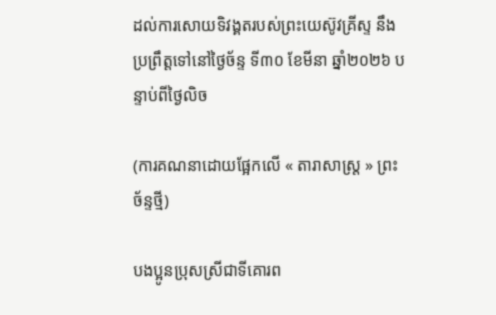ដល់ការសោយទិវង្គតរបស់ព្រះយេស៊ូវគ្រីស្ទ នឹងប្រព្រឹត្តទៅនៅថ្ងៃច័ន្ទ ទី៣០ ខែមីនា ឆ្នាំ២០២៦ បន្ទាប់ពីថ្ងៃលិច

(ការគណនាដោយផ្អែកលើ « តារាសាស្ត្រ » ព្រះច័ន្ទថ្មី)

បងប្អូនប្រុសស្រីជាទីគោរព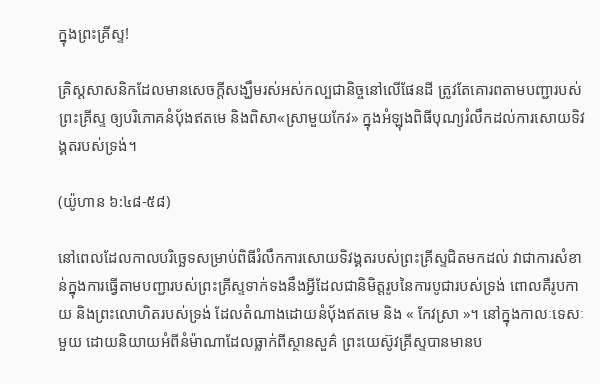ក្នុងព្រះគ្រីស្ទ!

គ្រិស្ដសាសនិកដែលមានសេចក្ដីសង្ឃឹមរស់អស់កល្បជានិច្ចនៅលើផែនដី ត្រូវតែគោរពតាមបញ្ជារបស់ព្រះគ្រីស្ទ ឲ្យបរិភោគនំបុ័ងឥតមេ និងពិសា«ស្រាមួយកែវ» ក្នុងអំឡុងពិធីបុណ្យរំលឹកដល់ការសោយទិវង្គតរបស់ទ្រង់។

(យ៉ូហាន ៦:៤៨-៥៨)

នៅពេលដែលកាលបរិច្ឆេទសម្រាប់ពិធីរំលឹកការសោយទិវង្គតរបស់ព្រះគ្រីស្ទជិតមកដល់ វាជាការសំខាន់ក្នុងការធ្វើតាមបញ្ជារបស់ព្រះគ្រីស្ទទាក់ទងនឹងអ្វីដែលជានិមិត្តរូបនៃការបូជារបស់ទ្រង់ ពោលគឺរូបកាយ និងព្រះលោហិតរបស់ទ្រង់ ដែលតំណាងដោយនំបុ័ងឥតមេ និង « កែវស្រា »។ នៅក្នុងកាលៈទេសៈមួយ ដោយនិយាយអំពីនំម៉ាណាដែលធ្លាក់ពីស្ថានសួគ៌ ព្រះយេស៊ូវគ្រីស្ទបានមានប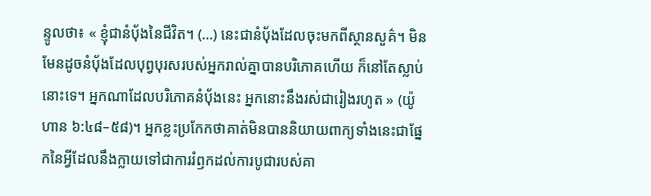ន្ទូលថា៖ « ខ្ញុំជានំប៉័ងនៃជីវិត។ (…) នេះជានំប៉័ងដែលចុះមកពីស្ថានសួគ៌។ មិនមែនដូចនំប៉័ងដែលបុព្វបុរសរបស់អ្នករាល់គ្នាបានបរិភោគហើយ ក៏នៅតែស្លាប់នោះទេ។ អ្នកណាដែលបរិភោគនំប៉័ងនេះ អ្នកនោះនឹងរស់ជារៀងរហូត » (យ៉ូហាន ៦:៤៨–៥៨)។ អ្នកខ្លះប្រកែកថាគាត់មិនបាននិយាយពាក្យទាំងនេះជាផ្នែកនៃអ្វីដែលនឹងក្លាយទៅជាការរំឭកដល់ការបូជារបស់គា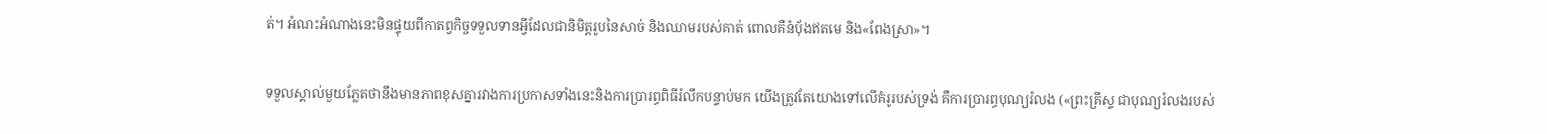ត់។ អំណះអំណាងនេះមិនផ្ទុយពីកាតព្វកិច្ចទទួលទានអ្វីដែលជានិមិត្តរូបនៃសាច់ និងឈាមរបស់គាត់ ពោលគឺនំបុ័ងឥតមេ និង«ពែងស្រា»។

ទទួលស្គាល់មួយភ្លែតថានឹងមានភាពខុសគ្នារវាងការប្រកាសទាំងនេះនិងការប្រារព្ធពិធីរំលឹកបន្ទាប់មក យើងត្រូវតែយោងទៅលើគំរូរបស់ទ្រង់ គឺការប្រារព្ធបុណ្យរំលង («ព្រះគ្រីស្ទ ជាបុណ្យរំលងរបស់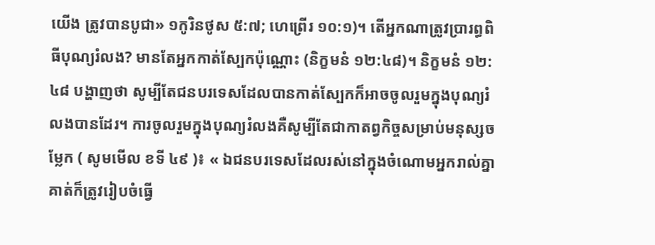យើង ត្រូវបានបូជា» ១កូរិនថូស ៥:៧; ហេព្រើរ ១០:១)។ តើអ្នកណាត្រូវប្រារព្ធពិធីបុណ្យរំលង? មានតែអ្នកកាត់ស្បែកប៉ុណ្ណោះ (និក្ខមនំ ១២:៤៨)។ និក្ខមនំ ១២:៤៨ បង្ហាញថា សូម្បីតែជនបរទេសដែលបានកាត់ស្បែកក៏អាចចូលរួមក្នុងបុណ្យរំលងបានដែរ។ ការចូលរួមក្នុងបុណ្យរំលងគឺសូម្បីតែជាកាតព្វកិច្ចសម្រាប់មនុស្សចម្លែក ( សូមមើល ខទី ៤៩ )៖ « ឯជនបរទេសដែលរស់នៅក្នុងចំណោមអ្នករាល់គ្នា គាត់ក៏ត្រូវរៀបចំធ្វើ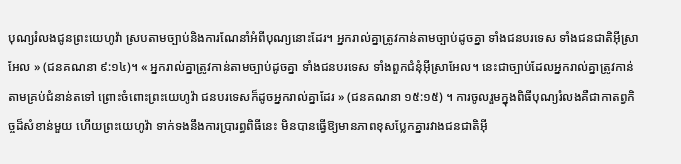បុណ្យរំលងជូនព្រះយេហូវ៉ា ស្របតាមច្បាប់និងការណែនាំអំពីបុណ្យនោះដែរ។ អ្នករាល់គ្នាត្រូវកាន់តាមច្បាប់ដូចគ្នា ទាំងជនបរទេស ទាំងជនជាតិអ៊ីស្រាអែល » (ជនគណនា ៩:១៤)។ « អ្នករាល់គ្នាត្រូវកាន់តាមច្បាប់ដូចគ្នា ទាំងជនបរទេស ទាំងពួកជំនុំអ៊ីស្រាអែល។ នេះជាច្បាប់ដែលអ្នករាល់គ្នាត្រូវកាន់តាមគ្រប់ជំនាន់តទៅ ព្រោះចំពោះព្រះយេហូវ៉ា ជនបរទេសក៏ដូចអ្នករាល់គ្នាដែរ » (ជនគណនា ១៥:១៥) ។ ការចូលរួមក្នុងពិធីបុណ្យរំលងគឺជាកាតព្វកិច្ចដ៏សំខាន់មួយ ហើយព្រះយេហូវ៉ា ទាក់ទងនឹងការប្រារព្ធពិធីនេះ មិនបានធ្វើឱ្យមានភាពខុសប្លែកគ្នារវាងជនជាតិអ៊ី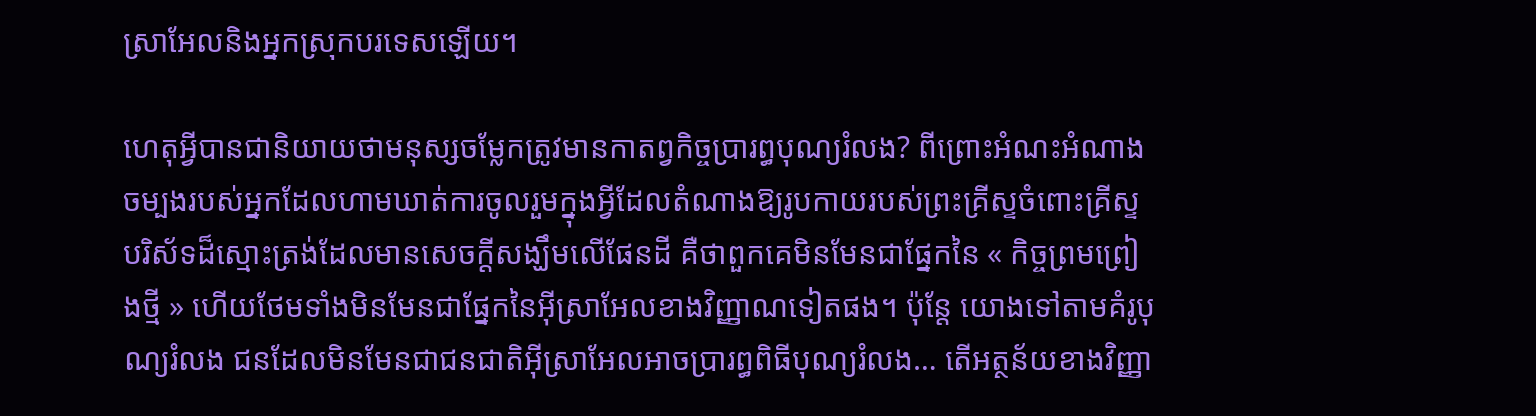ស្រាអែលនិងអ្នកស្រុកបរទេសឡើយ។

ហេតុអ្វីបានជានិយាយថាមនុស្សចម្លែកត្រូវមានកាតព្វកិច្ចប្រារព្ធបុណ្យរំលង? ពីព្រោះអំណះអំណាងចម្បងរបស់អ្នកដែលហាមឃាត់ការចូលរួមក្នុងអ្វីដែលតំណាងឱ្យរូបកាយរបស់ព្រះគ្រីស្ទចំពោះគ្រីស្ទបរិស័ទដ៏ស្មោះត្រង់ដែលមានសេចក្តីសង្ឃឹមលើផែនដី គឺថាពួកគេមិនមែនជាផ្នែកនៃ « កិច្ចព្រមព្រៀងថ្មី » ហើយថែមទាំងមិនមែនជាផ្នែកនៃអ៊ីស្រាអែលខាងវិញ្ញាណទៀតផង។ ប៉ុន្តែ យោងទៅតាមគំរូបុណ្យរំលង ជនដែលមិនមែនជាជនជាតិអ៊ីស្រាអែលអាចប្រារព្ធពិធីបុណ្យរំលង… តើអត្ថន័យខាងវិញ្ញា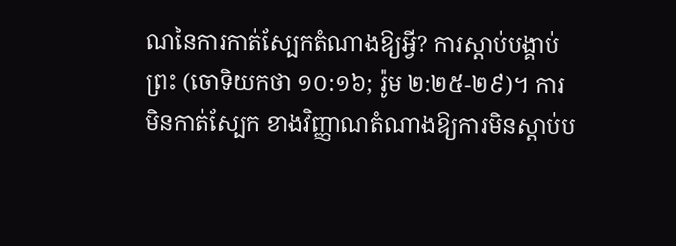ណនៃការកាត់ស្បែកតំណាងឱ្យអ្វី? ការស្តាប់បង្គាប់ព្រះ (ចោទិយកថា ១០:១៦; រ៉ូម ២:២៥-២៩)។ ការមិនកាត់ស្បែក ខាងវិញ្ញាណតំណាងឱ្យការមិនស្តាប់ប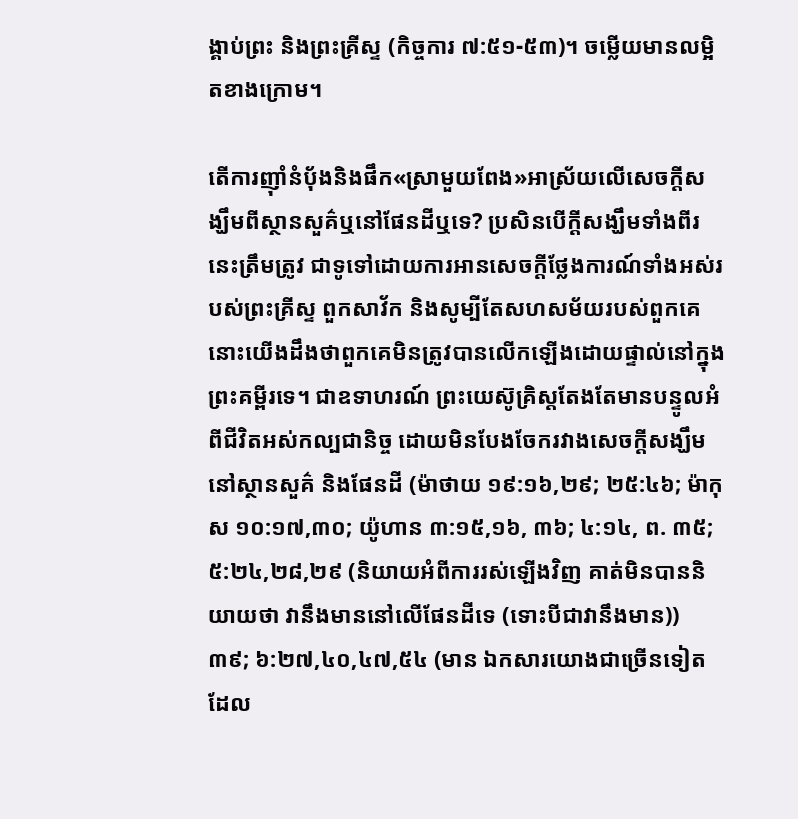ង្គាប់ព្រះ និងព្រះគ្រីស្ទ (កិច្ចការ ៧:៥១-៥៣)។ ចម្លើយមានលម្អិតខាងក្រោម។

តើការញ៉ាំនំប៉័ងនិងផឹក«ស្រាមួយពែង»អាស្រ័យលើសេចក្ដីសង្ឃឹមពីស្ថានសួគ៌ឬនៅផែនដីឬទេ? ប្រសិនបើក្តីសង្ឃឹមទាំងពីរនេះត្រឹមត្រូវ ជាទូទៅដោយការអានសេចក្តីថ្លែងការណ៍ទាំងអស់របស់ព្រះគ្រីស្ទ ពួកសាវ័ក និងសូម្បីតែសហសម័យរបស់ពួកគេ នោះយើងដឹងថាពួកគេមិនត្រូវបានលើកឡើងដោយផ្ទាល់នៅក្នុងព្រះគម្ពីរទេ។ ជាឧទាហរណ៍ ព្រះយេស៊ូគ្រិស្តតែងតែមានបន្ទូលអំពីជីវិតអស់កល្បជានិច្ច ដោយមិនបែងចែករវាងសេចក្ដីសង្ឃឹមនៅស្ថានសួគ៌ និងផែនដី (ម៉ាថាយ ១៩:១៦,២៩; ២៥:៤៦; ម៉ាកុស ១០:១៧,៣០; យ៉ូហាន ៣:១៥,១៦, ៣៦; ៤:១៤, ព. ៣៥; ៥:២៤,២៨,២៩ (និយាយអំពីការរស់ឡើងវិញ គាត់មិនបាននិយាយថា វានឹងមាននៅលើផែនដីទេ (ទោះបីជាវានឹងមាន)) ៣៩; ៦:២៧,៤០,៤៧,៥៤ (មាន ឯកសារយោងជាច្រើនទៀត ដែល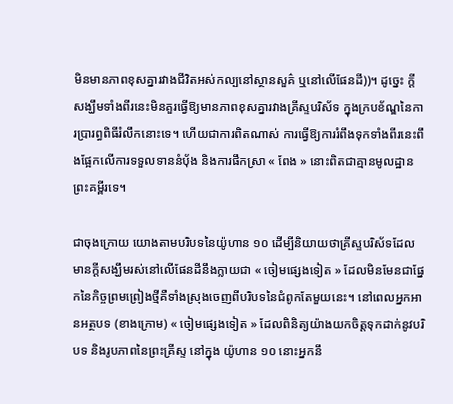មិនមានភាពខុសគ្នារវាងជីវិតអស់កល្បនៅស្ថានសួគ៌ ឬនៅលើផែនដី))។ ដូច្នេះ ក្តីសង្ឃឹមទាំងពីរនេះមិនគួរធ្វើឱ្យមានភាពខុសគ្នារវាងគ្រីស្ទបរិស័ទ ក្នុងក្របខ័ណ្ឌនៃការប្រារព្ធពិធីរំលឹកនោះទេ។ ហើយជាការពិតណាស់ ការធ្វើឱ្យការរំពឹងទុកទាំងពីរនេះពឹងផ្អែកលើការទទួលទាននំបុ័ង និងការផឹកស្រា « ពែង » នោះពិតជាគ្មានមូលដ្ឋានព្រះគម្ពីរទេ។

ជាចុងក្រោយ យោងតាមបរិបទនៃយ៉ូហាន ១០ ដើម្បីនិយាយថាគ្រីស្ទបរិស័ទដែលមានក្តីសង្ឃឹមរស់នៅលើផែនដីនឹងក្លាយជា « ចៀមផ្សេងទៀត » ដែលមិនមែនជាផ្នែកនៃកិច្ចព្រមព្រៀងថ្មីគឺទាំងស្រុងចេញពីបរិបទនៃជំពូកតែមួយនេះ។ នៅពេលអ្នកអានអត្ថបទ (ខាងក្រោម) « ចៀមផ្សេងទៀត » ដែលពិនិត្យយ៉ាងយកចិត្តទុកដាក់នូវបរិបទ និងរូបភាពនៃព្រះគ្រីស្ទ នៅក្នុង យ៉ូហាន ១០ នោះអ្នកនឹ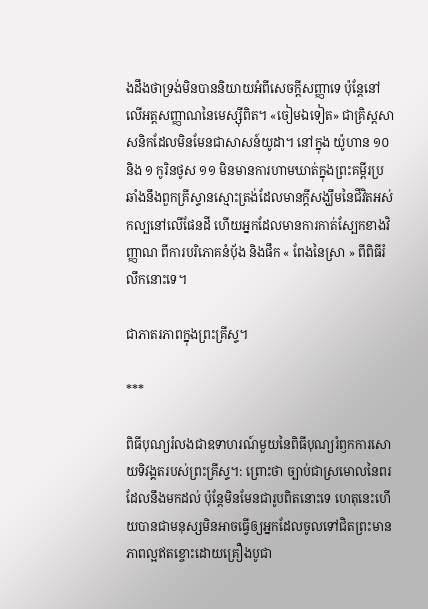ងដឹងថាទ្រង់មិនបាននិយាយអំពីសេចក្ដីសញ្ញាទេ ប៉ុន្តែនៅលើអត្តសញ្ញាណនៃមេស្ស៊ីពិត។ «ចៀមឯទៀត» ជាគ្រិស្ដសាសនិកដែលមិនមែនជាសាសន៍យូដា។ នៅក្នុង យ៉ូហាន ១០ និង ១ កូរិនថូស ១១ មិនមានការហាមឃាត់ក្នុងព្រះគម្ពីរប្រឆាំងនឹងពួកគ្រីស្ទានស្មោះត្រង់ដែលមានក្តីសង្ឃឹមនៃជីវិតអស់កល្បនៅលើផែនដី ហើយអ្នកដែលមានការកាត់ស្បែកខាងវិញ្ញាណ ពីការបរិភោគនំបុ័ង និងផឹក « ពែងនៃស្រា » ពីពិធីរំលឹកនោះទេ។

ជាភាតរភាពក្នុងព្រះគ្រីស្ទ។

***

ពិធីបុណ្យរំលងជាឧទាហរណ៍មួយនៃពិធីបុណ្យរំឭកការសោយទិវង្គតរបស់ព្រះគ្រីស្ទ។: ព្រោះថា ច្បាប់ជាស្រមោលនៃពរដែលនឹងមកដល់ ប៉ុន្ដែមិនមែនជារូបពិតនោះទេ ហេតុនេះហើយបានជាមនុស្សមិនអាចធ្វើឲ្យអ្នកដែលចូលទៅជិតព្រះមានភាពល្អឥតខ្ចោះដោយគ្រឿងបូជា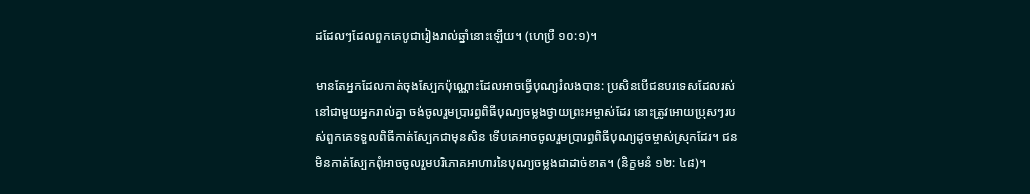ដដែលៗដែលពួកគេបូជារៀងរាល់ឆ្នាំនោះឡើយ។ (ហេប្រឺ ១០:១)។

មានតែអ្នកដែលកាត់ចុងស្បែកប៉ុណ្ណោះដែលអាចធ្វើបុណ្យរំលងបាន: ប្រសិនបើជនបរទេសដែលរស់នៅជាមួយអ្នករាល់គ្នា ចង់ចូលរួមប្រារព្ធពិធីបុណ្យចម្លងថ្វាយព្រះអម្ចាស់ដែរ នោះត្រូវអោយប្រុសៗរបស់ពួកគេទទួលពិធីកាត់ស្បែកជាមុនសិន ទើបគេអាចចូលរួមប្រារព្ធពិធីបុណ្យដូចម្ចាស់ស្រុកដែរ។ ជនមិនកាត់ស្បែកពុំអាចចូលរួមបរិភោគអាហារនៃបុណ្យចម្លងជាដាច់ខាត។ (និក្ខមនំ ១២: ៤៨)។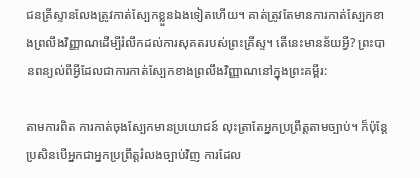ជនគ្រីស្ទានលែងត្រូវកាត់ស្បែកខ្លួនឯងទៀតហើយ។ គាត់ត្រូវតែមានការកាត់ស្បែកខាងព្រលឹងវិញ្ញាណដើម្បីរំលឹកដល់ការសុគតរបស់ព្រះគ្រីស្ទ។ តើនេះមានន័យអ្វី? ព្រះបានពន្យល់ពីអ្វីដែលជាការកាត់ស្បែកខាងព្រលឹងវិញ្ញាណនៅក្នុងព្រះគម្ពីរ:

តាមការពិត ការកាត់ចុងស្បែកមានប្រយោជន៍ លុះត្រាតែអ្នកប្រព្រឹត្ដតាមច្បាប់។ ក៏ប៉ុន្ដែប្រសិនបើអ្នកជាអ្នកប្រព្រឹត្ដរំលងច្បាប់វិញ ការដែល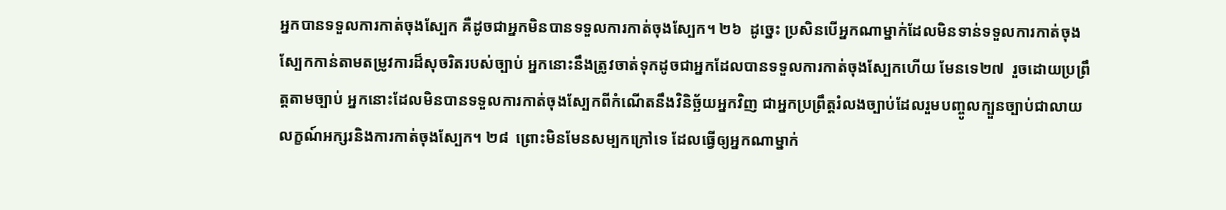អ្នកបានទទួលការកាត់ចុងស្បែក គឺដូចជាអ្នកមិនបានទទួលការកាត់ចុងស្បែក។ ២៦  ដូច្នេះ ប្រសិនបើអ្នកណាម្នាក់ដែលមិនទាន់ទទួលការកាត់ចុងស្បែកកាន់តាមតម្រូវការដ៏សុចរិតរបស់ច្បាប់ អ្នកនោះនឹងត្រូវចាត់ទុកដូចជាអ្នកដែលបានទទួលការកាត់ចុងស្បែកហើយ មែនទេ២៧  រួចដោយប្រព្រឹត្ដតាមច្បាប់ អ្នកនោះដែលមិនបានទទួលការកាត់ចុងស្បែកពីកំណើតនឹងវិនិច្ឆ័យអ្នកវិញ ជាអ្នកប្រព្រឹត្ដរំលងច្បាប់ដែលរួមបញ្ចូលក្បួនច្បាប់ជាលាយលក្ខណ៍អក្សរនិងការកាត់ចុងស្បែក។ ២៨  ព្រោះមិនមែនសម្បកក្រៅទេ ដែលធ្វើឲ្យអ្នកណាម្នាក់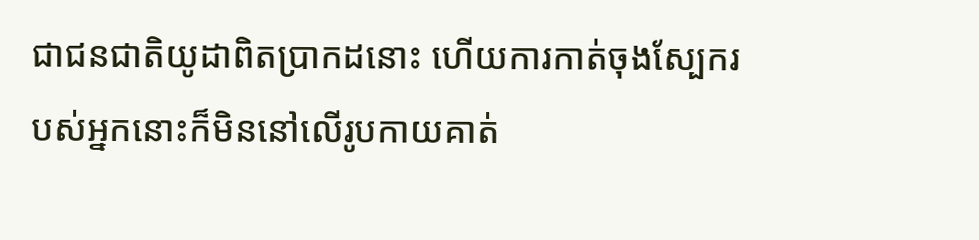ជាជនជាតិយូដាពិតប្រាកដនោះ ហើយការកាត់ចុងស្បែករបស់អ្នកនោះក៏មិននៅលើរូបកាយគាត់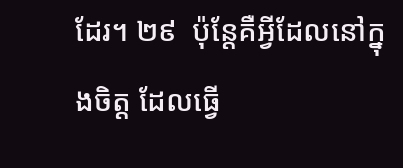ដែរ។ ២៩  ប៉ុន្ដែគឺអ្វីដែលនៅក្នុងចិត្ដ ដែលធ្វើ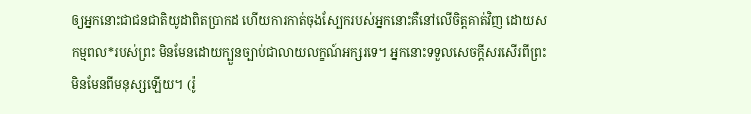ឲ្យអ្នកនោះជាជនជាតិយូដាពិតប្រាកដ ហើយការកាត់ចុងស្បែករបស់អ្នកនោះគឺនៅលើចិត្ដគាត់វិញ ដោយសកម្មពល*របស់ព្រះ មិនមែនដោយក្បួនច្បាប់ជាលាយលក្ខណ៍អក្សរទេ។ អ្នកនោះទទួលសេចក្ដីសរសើរពីព្រះ មិនមែនពីមនុស្សឡើយ។ (រ៉ូ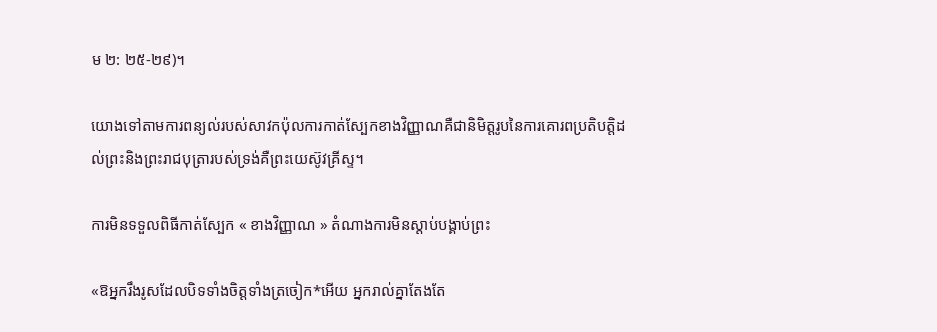ម ២: ២៥-២៩)។

យោងទៅតាមការពន្យល់របស់សាវកប៉ុលការកាត់ស្បែកខាងវិញ្ញាណគឺជានិមិត្តរូបនៃការគោរពប្រតិបត្តិដល់ព្រះនិងព្រះរាជបុត្រារបស់ទ្រង់គឺព្រះយេស៊ូវគ្រីស្ទ។

ការមិនទទួលពិធីកាត់ស្បែក « ខាងវិញ្ញាណ » តំណាងការមិនស្ដាប់បង្គាប់ព្រះ

«ឱអ្នករឹងរូសដែលបិទទាំងចិត្ដទាំងត្រចៀក*អើយ អ្នករាល់គ្នាតែងតែ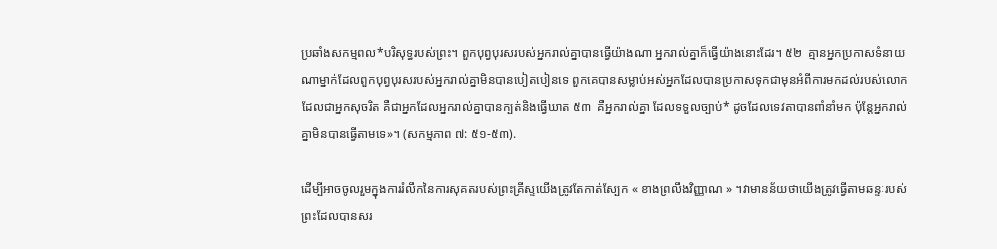ប្រឆាំងសកម្មពល*បរិសុទ្ធរបស់ព្រះ។ ពួកបុព្វបុរសរបស់អ្នករាល់គ្នាបានធ្វើយ៉ាងណា អ្នករាល់គ្នាក៏ធ្វើយ៉ាងនោះដែរ។ ៥២  គ្មានអ្នកប្រកាសទំនាយណាម្នាក់ដែលពួកបុព្វបុរសរបស់អ្នករាល់គ្នាមិនបានបៀតបៀនទេ ពួកគេបានសម្លាប់អស់អ្នកដែលបានប្រកាសទុកជាមុនអំពីការមកដល់របស់លោកដែលជាអ្នកសុចរិត គឺជាអ្នកដែលអ្នករាល់គ្នាបានក្បត់និងធ្វើឃាត ៥៣  គឺអ្នករាល់គ្នា ដែលទទួលច្បាប់* ដូចដែលទេវតាបានពាំនាំមក ប៉ុន្ដែអ្នករាល់គ្នាមិនបានធ្វើតាមទេ»។ (សកម្មភាព ៧: ៥១-៥៣).

ដើម្បីអាចចូលរួមក្នុងការរំលឹកនៃការសុគតរបស់ព្រះគ្រីស្ទយើងត្រូវតែកាត់ស្បែក « ខាងព្រលឹងវិញ្ញាណ » ។វាមានន័យថាយើងត្រូវធ្វើតាមឆន្ទៈរបស់ព្រះដែលបានសរ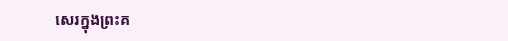សេរក្នុងព្រះគ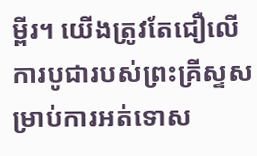ម្ពីរ។ យើងត្រូវតែជឿលើការបូជារបស់ព្រះគ្រីស្ទសម្រាប់ការអត់ទោស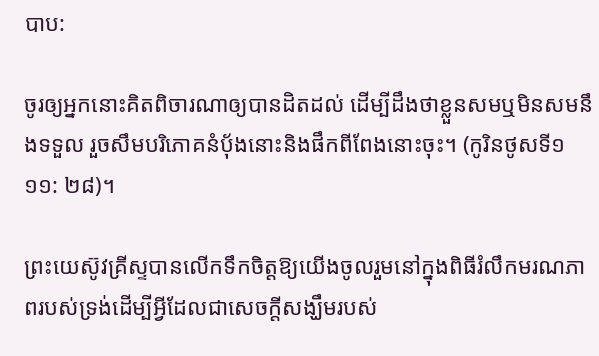បាប:

ចូរឲ្យអ្នកនោះគិតពិចារណាឲ្យបានដិតដល់ ដើម្បីដឹងថាខ្លួនសមឬមិនសមនឹងទទួល រួចសឹមបរិភោគនំប៉័ងនោះនិងផឹកពីពែងនោះចុះ។ (កូរិនថូសទី១ ១១: ២៨)។

ព្រះយេស៊ូវគ្រីស្ទបានលើកទឹកចិត្តឱ្យយើងចូលរួមនៅក្នុងពិធីរំលឹកមរណភាពរបស់ទ្រង់ដើម្បីអ្វីដែលជាសេចក្តីសង្ឃឹមរបស់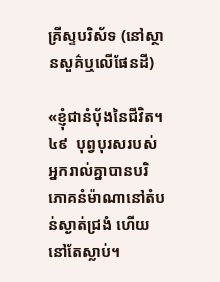គ្រីស្ទបរិស័ទ (នៅស្ថានសួគ៌ឬលើផែនដី)

«ខ្ញុំជានំប៉័ងនៃជីវិត។ ៤៩  បុព្វបុរសរបស់អ្នករាល់គ្នាបានបរិភោគនំម៉ាណានៅតំបន់ស្ងាត់ជ្រងំ ហើយនៅតែស្លាប់។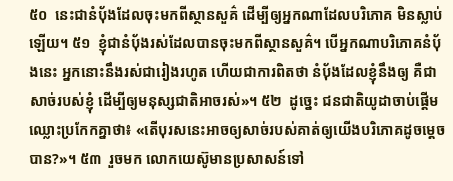៥០  នេះជានំប៉័ងដែលចុះមកពីស្ថានសួគ៌ ដើម្បីឲ្យអ្នកណាដែលបរិភោគ មិនស្លាប់ឡើយ។ ៥១  ខ្ញុំជានំប៉័ងរស់ដែលបានចុះមកពីស្ថានសួគ៌។ បើអ្នកណាបរិភោគនំប៉័ងនេះ អ្នកនោះនឹងរស់ជារៀងរហូត ហើយជាការពិតថា នំប៉័ងដែលខ្ញុំនឹងឲ្យ គឺជាសាច់របស់ខ្ញុំ ដើម្បីឲ្យមនុស្សជាតិអាចរស់»។ ៥២  ដូច្នេះ ជនជាតិយូដាចាប់ផ្ដើមឈ្លោះប្រកែកគ្នាថា៖ «តើបុរសនេះអាចឲ្យសាច់របស់គាត់ឲ្យយើងបរិភោគដូចម្ដេចបាន?»។ ៥៣  រួចមក លោកយេស៊ូមានប្រសាសន៍ទៅ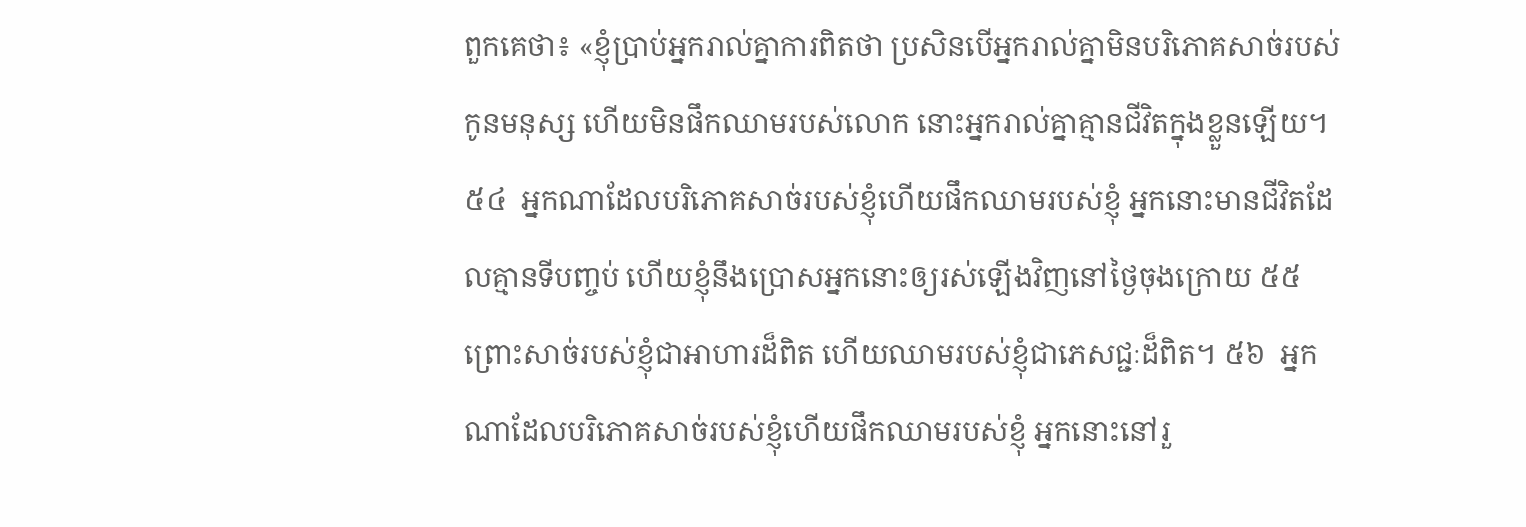ពួកគេថា៖ «ខ្ញុំប្រាប់អ្នករាល់គ្នាការពិតថា ប្រសិនបើអ្នករាល់គ្នាមិនបរិភោគសាច់របស់កូនមនុស្ស ហើយមិនផឹកឈាមរបស់លោក នោះអ្នករាល់គ្នាគ្មានជីវិតក្នុងខ្លួនឡើយ។ ៥៤  អ្នកណាដែលបរិភោគសាច់របស់ខ្ញុំហើយផឹកឈាមរបស់ខ្ញុំ អ្នកនោះមានជីវិតដែលគ្មានទីបញ្ចប់ ហើយខ្ញុំនឹងប្រោសអ្នកនោះឲ្យរស់ឡើងវិញនៅថ្ងៃចុងក្រោយ ៥៥  ព្រោះសាច់របស់ខ្ញុំជាអាហារដ៏ពិត ហើយឈាមរបស់ខ្ញុំជាភេសជ្ជៈដ៏ពិត។ ៥៦  អ្នកណាដែលបរិភោគសាច់របស់ខ្ញុំហើយផឹកឈាមរបស់ខ្ញុំ អ្នកនោះនៅរួ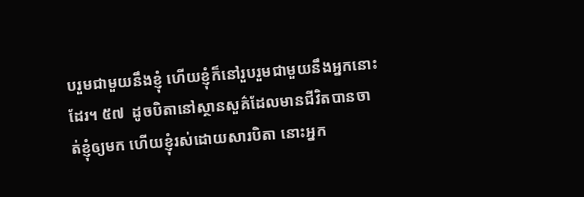បរួមជាមួយនឹងខ្ញុំ ហើយខ្ញុំក៏នៅរួបរួមជាមួយនឹងអ្នកនោះដែរ។ ៥៧  ដូចបិតានៅស្ថានសួគ៌ដែលមានជីវិតបានចាត់ខ្ញុំឲ្យមក ហើយខ្ញុំរស់ដោយសារបិតា នោះអ្នក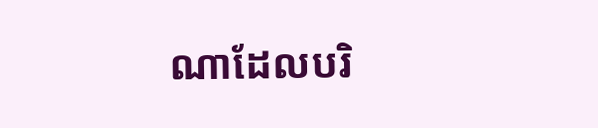ណាដែលបរិ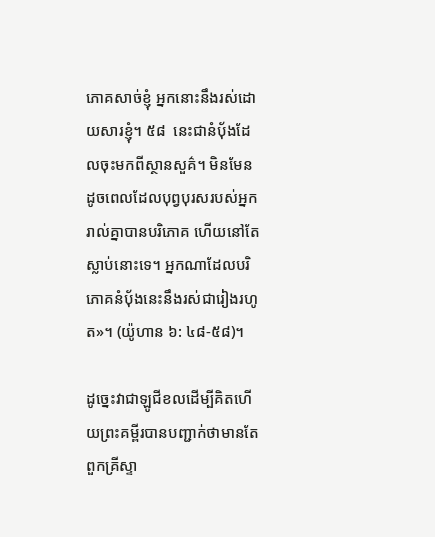ភោគសាច់ខ្ញុំ អ្នកនោះនឹងរស់ដោយសារខ្ញុំ។ ៥៨  នេះជានំប៉័ងដែលចុះមកពីស្ថានសួគ៌។ មិនមែនដូចពេលដែលបុព្វបុរសរបស់អ្នករាល់គ្នាបានបរិភោគ ហើយនៅតែស្លាប់នោះទេ។ អ្នកណាដែលបរិភោគនំប៉័ងនេះនឹងរស់ជារៀងរហូត»។ (យ៉ូហាន ៦: ៤៨-៥៨)។

ដូច្នេះវាជាឡូជីខលដើម្បីគិតហើយព្រះគម្ពីរបានបញ្ជាក់ថាមានតែពួកគ្រីស្ទា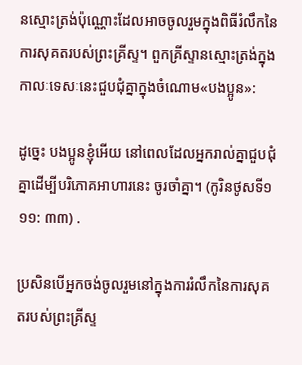នស្មោះត្រង់ប៉ុណ្ណោះដែលអាចចូលរួមក្នុងពិធីរំលឹកនៃការសុគតរបស់ព្រះគ្រីស្ទ។ ពួកគ្រីស្ទានស្មោះត្រង់ក្នុងកាលៈទេសៈនេះជួបជុំគ្នាក្នុងចំណោម«បងប្អូន»:

ដូច្នេះ បងប្អូនខ្ញុំអើយ នៅពេលដែលអ្នករាល់គ្នាជួបជុំគ្នាដើម្បីបរិភោគអាហារនេះ ចូរចាំគ្នា។ (កូរិនថូសទី១ ១១: ៣៣) .

ប្រសិនបើអ្នកចង់ចូលរួមនៅក្នុងការរំលឹកនៃការសុគតរបស់ព្រះគ្រីស្ទ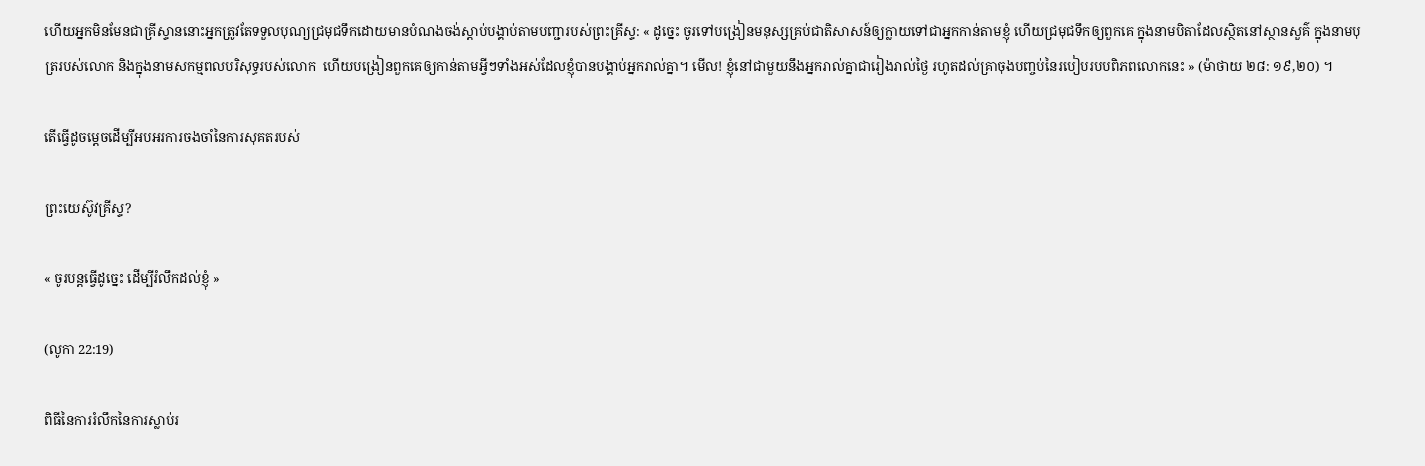ហើយអ្នកមិនមែនជាគ្រីស្ទាននោះអ្នកត្រូវតែទទួលបុណ្យជ្រមុជទឹកដោយមានបំណងចង់ស្ដាប់បង្គាប់តាមបញ្ជារបស់ព្រះគ្រីស្ទ: « ដូច្នេះ ចូរទៅបង្រៀនមនុស្សគ្រប់ជាតិសាសន៍ឲ្យក្លាយទៅជាអ្នកកាន់តាមខ្ញុំ ហើយជ្រមុជទឹកឲ្យពួកគេ ក្នុងនាមបិតាដែលស្ថិតនៅស្ថានសួគ៌ ក្នុងនាមបុត្ររបស់លោក និងក្នុងនាមសកម្មពលបរិសុទ្ធរបស់លោក  ហើយបង្រៀនពួកគេឲ្យកាន់តាមអ្វីៗទាំងអស់ដែលខ្ញុំបានបង្គាប់អ្នករាល់គ្នា។ មើល! ខ្ញុំនៅជាមួយនឹងអ្នករាល់គ្នាជារៀងរាល់ថ្ងៃ រហូតដល់គ្រាចុងបញ្ចប់នៃរបៀបរបបពិភពលោកនេះ » (ម៉ាថាយ ២៨: ១៩,២០) ។

តើធ្វើដូចម្តេចដើម្បីអបអរការចងចាំនៃការសុគតរបស់

ព្រះយេស៊ូវគ្រីស្ទ?

« ចូរបន្តធ្វើដូច្នេះ ដើម្បីរំលឹកដល់ខ្ញុំ »

(លូកា 22:19)

ពិធីនៃការរំលឹកនៃការស្លាប់រ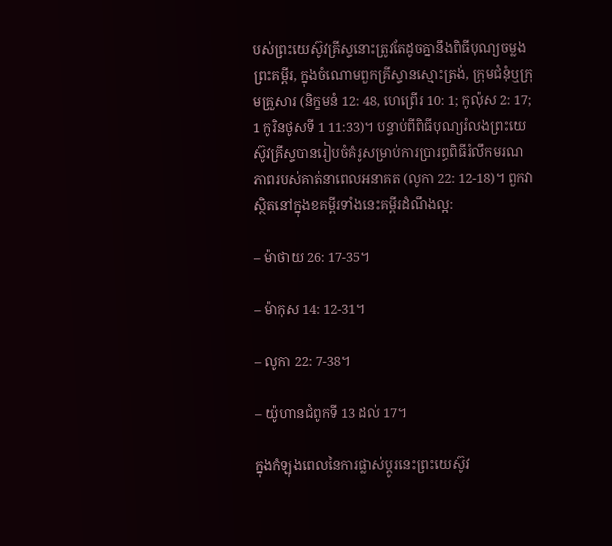បស់ព្រះយេស៊ូវគ្រីស្ទនោះត្រូវតែដូចគ្នានឹងពិធីបុណ្យចម្លងព្រះគម្ពីរ, ក្នុងចំណោមពួកគ្រីស្ទានស្មោះត្រង់, ក្រុមជំនុំឬក្រុមគ្រួសារ (និក្ខមនំ 12: 48, ហេព្រើរ 10: 1; កូល៉ុស 2: 17; 1 កូរិនថូសទី 1 11:33)។ បន្ទាប់ពីពិធីបុណ្យរំលងព្រះយេស៊ូវគ្រីស្ទបានរៀបចំគំរូសម្រាប់ការប្រារព្ធពិធីរំលឹកមរណភាពរបស់គាត់នាពេលអនាគត (លូកា 22: 12-18)។ ពួកវាស្ថិតនៅក្នុងខគម្ពីរទាំងនេះគម្ពីរដំណឹងល្អ:

– ម៉ាថាយ 26: 17-35។

– ម៉ាកុស 14: 12-31។

– លូកា 22: 7-38។

– យ៉ូហានជំពូកទី 13 ដល់ 17។

ក្នុងកំឡុងពេលនៃការផ្លាស់ប្តូរនេះព្រះយេស៊ូវ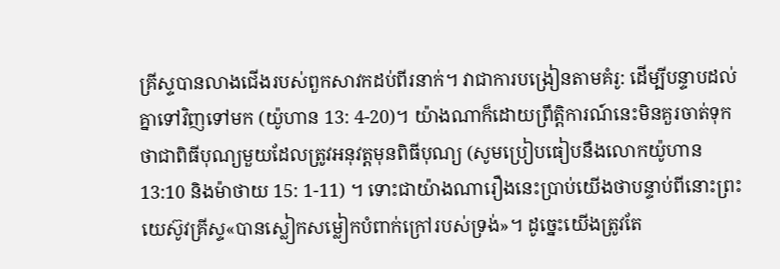គ្រីស្ទបានលាងជើងរបស់ពួកសាវកដប់ពីរនាក់។ វាជាការបង្រៀនតាមគំរូ: ដើម្បីបន្ទាបដល់គ្នាទៅវិញទៅមក (យ៉ូហាន 13: 4-20)។ យ៉ាងណាក៏ដោយព្រឹត្ដិការណ៍នេះមិនគួរចាត់ទុកថាជាពិធីបុណ្យមួយដែលត្រូវអនុវត្តមុនពិធីបុណ្យ (សូមប្រៀបធៀបនឹងលោកយ៉ូហាន 13:10 និងម៉ាថាយ 15: 1-11) ។ ទោះជាយ៉ាងណារឿងនេះប្រាប់យើងថាបន្ទាប់ពីនោះព្រះយេស៊ូវគ្រីស្ទ«បានស្លៀកសម្លៀកបំពាក់ក្រៅរបស់ទ្រង់»។ ដូច្នេះយើងត្រូវតែ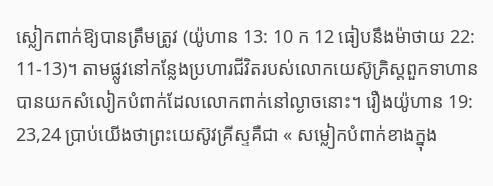ស្លៀកពាក់ឱ្យបានត្រឹមត្រូវ (យ៉ូហាន 13: 10 ក 12 ធៀបនឹងម៉ាថាយ 22: 11-13)។ តាមផ្លូវនៅកន្លែងប្រហារជីវិតរបស់លោកយេស៊ូគ្រិស្ដពួកទាហានបានយកសំលៀកបំពាក់ដែលលោកពាក់នៅល្ងាចនោះ។ រឿងយ៉ូហាន 19: 23,24 ប្រាប់យើងថាព្រះយេស៊ូវគ្រីស្ទគឺជា « សម្លៀកបំពាក់ខាងក្នុង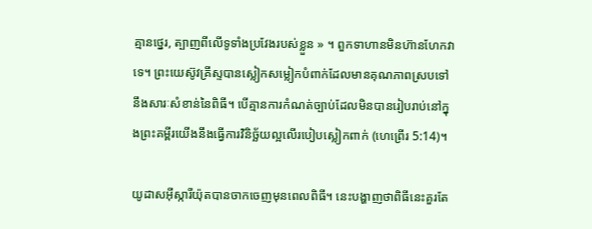គ្មានថ្នេរ, ត្បាញពីលើទូទាំងប្រវែងរបស់ខ្លួន » ។ ពួកទាហានមិនហ៊ានហែកវាទេ។ ព្រះយេស៊ូវគ្រីស្ទបានស្លៀកសម្លៀកបំពាក់ដែលមានគុណភាពស្របទៅនឹងសារៈសំខាន់នៃពិធី។ បើគ្មានការកំណត់ច្បាប់ដែលមិនបានរៀបរាប់នៅក្នុងព្រះគម្ពីរយើងនឹងធ្វើការវិនិច្ឆ័យល្អលើរបៀបស្លៀកពាក់ (ហេព្រើរ 5:14)។

យូដាសអ៊ីស្ការីយ៉ុតបានចាកចេញមុនពេលពិធី។ នេះបង្ហាញថាពិធីនេះគួរតែ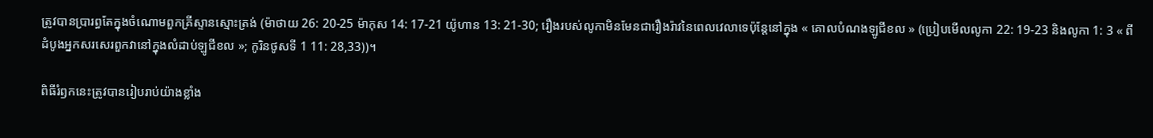ត្រូវបានប្រារព្ធតែក្នុងចំណោមពួកគ្រីស្ទានស្មោះត្រង់ (ម៉ាថាយ 26: 20-25 ម៉ាកុស 14: 17-21 យ៉ូហាន 13: 21-30; រឿងរបស់លូកាមិនមែនជារឿងរ៉ាវនៃពេលវេលាទេប៉ុន្តែនៅក្នុង « គោលបំណងឡូជីខល » (ប្រៀបមើលលូកា 22: 19-23 និងលូកា 1: 3 « ពីដំបូងអ្នកសរសេរពួកវានៅក្នុងលំដាប់ឡូជីខល »; កូរិនថូសទី 1 11: 28,33))។

ពិធីរំឭកនេះត្រូវបានរៀបរាប់យ៉ាងខ្លាំង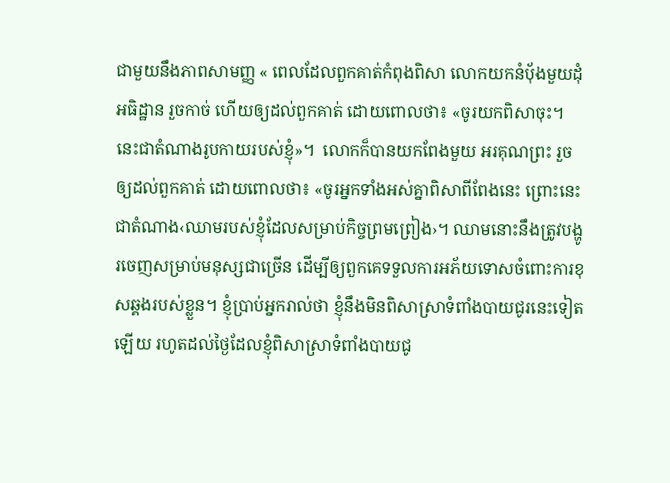ជាមួយនឹងភាពសាមញ្ញ « ពេលដែលពួកគាត់កំពុងពិសា លោកយកនំប៉័ងមួយដុំ អធិដ្ឋាន រួចកាច់ ហើយឲ្យដល់ពួកគាត់ ដោយពោលថា៖ «ចូរយកពិសាចុះ។ នេះជាតំណាងរូបកាយរបស់ខ្ញុំ»។  លោកក៏បានយកពែងមួយ អរគុណព្រះ រួចឲ្យដល់ពួកគាត់ ដោយពោលថា៖ «ចូរអ្នកទាំងអស់គ្នាពិសាពីពែងនេះ ព្រោះនេះជាតំណាង‹ឈាមរបស់ខ្ញុំដែលសម្រាប់កិច្ចព្រមព្រៀង›។ ឈាមនោះនឹងត្រូវបង្ហូរចេញសម្រាប់មនុស្សជាច្រើន ដើម្បីឲ្យពួកគេទទួលការអភ័យទោសចំពោះការខុសឆ្គងរបស់ខ្លួន។ ខ្ញុំប្រាប់អ្នករាល់ថា ខ្ញុំនឹងមិនពិសាស្រាទំពាំងបាយជូរនេះទៀតឡើយ រហូតដល់ថ្ងៃដែលខ្ញុំពិសាស្រាទំពាំងបាយជូ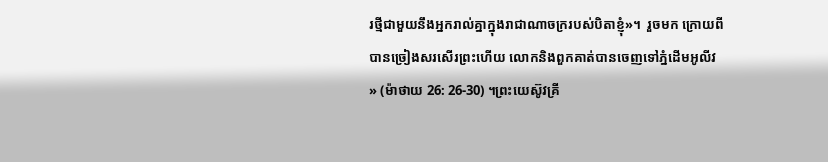រថ្មីជាមួយនឹងអ្នករាល់គ្នាក្នុងរាជាណាចក្ររបស់បិតាខ្ញុំ»។  រួចមក ក្រោយពីបានច្រៀងសរសើរព្រះហើយ លោកនិងពួកគាត់បានចេញទៅភ្នំដើមអូលីវ » (ម៉ាថាយ 26: 26-30) ។ព្រះយេស៊ូវគ្រី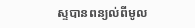ស្ទបានពន្យល់ពីមូល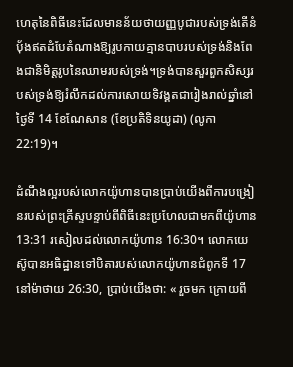ហេតុនៃពិធីនេះដែលមានន័យថាយញ្ញបូជារបស់ទ្រង់តើនំប៉័ងឥតដំបែតំណាងឱ្យរូបកាយគ្មានបាបរបស់ទ្រង់និងពែងជានិមិត្តរូបនៃឈាមរបស់ទ្រង់។ទ្រង់បានសួរពួកសិស្សរបស់ទ្រង់ឱ្យរំលឹកដល់ការសោយទិវង្គតជារៀងរាល់ឆ្នាំនៅថ្ងៃទី 14 ខែណែសាន (ខែប្រតិទិនយូដា) (លូកា 22:19)។

ដំណឹងល្អរបស់លោកយ៉ូហានបានប្រាប់យើងពីការបង្រៀនរបស់ព្រះគ្រីស្ទបន្ទាប់ពីពិធីនេះប្រហែលជាមកពីយ៉ូហាន 13:31 រសៀលដល់លោកយ៉ូហាន 16:30។ លោកយេស៊ូបានអធិដ្ឋានទៅបិតារបស់លោកយ៉ូហានជំពូកទី 17 នៅម៉ាថាយ 26:30, ប្រាប់យើងថា: « រួចមក ក្រោយពី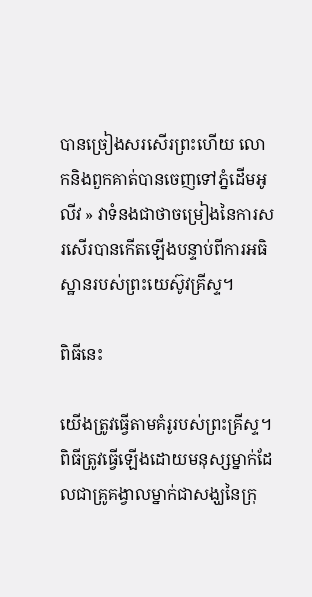បានច្រៀងសរសើរព្រះហើយ លោកនិងពួកគាត់បានចេញទៅភ្នំដើមអូលីវ » វាទំនងជាថាចម្រៀងនៃការសរសើរបានកើតឡើងបន្ទាប់ពីការអធិស្ឋានរបស់ព្រះយេស៊ូវគ្រីស្ទ។

ពិធីនេះ

យើងត្រូវធ្វើតាមគំរូរបស់ព្រះគ្រីស្ទ។ ពិធីត្រូវធ្វើឡើងដោយមនុស្សម្នាក់ដែលជាគ្រូគង្វាលម្នាក់ជាសង្ឃនៃក្រុ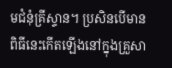មជំនុំគ្រីស្ទាន។ ប្រសិនបើមានពិធីនេះកើតឡើងនៅក្នុងគ្រួសា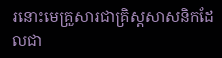រនោះមេគ្រួសារជាគ្រិស្ដសាសនិកដែលជា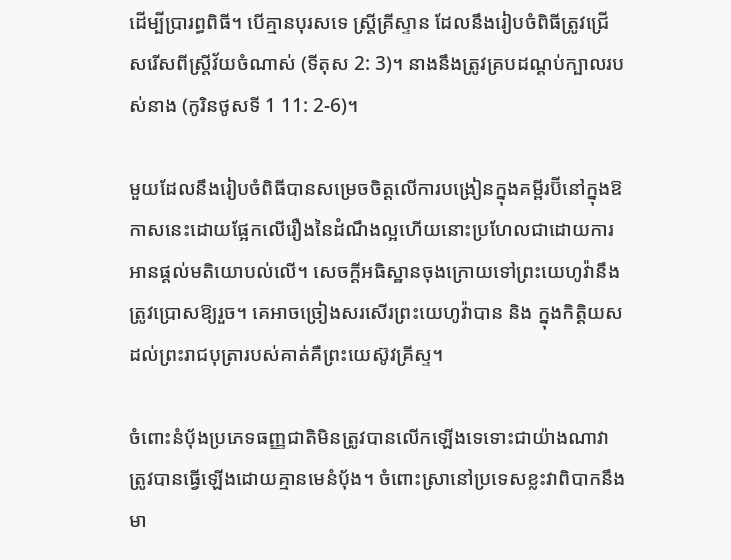ដើម្បីប្រារព្ធពិធី។ បើគ្មានបុរសទេ ស្ត្រីគ្រីស្ទាន ដែលនឹងរៀបចំពិធីត្រូវជ្រើសរើសពីស្ត្រីវ័យចំណាស់ (ទីតុស 2: 3)។ នាងនឹងត្រូវគ្របដណ្តប់ក្បាលរបស់នាង (កូរិនថូសទី 1 11: 2-6)។

មួយដែលនឹងរៀបចំពិធីបានសម្រេចចិត្តលើការបង្រៀនក្នុងគម្ពីរប៊ីនៅក្នុងឱកាសនេះដោយផ្អែកលើរឿងនៃដំណឹងល្អហើយនោះប្រហែលជាដោយការអានផ្ដល់មតិយោបល់លើ។ សេចក្ដីអធិស្ឋានចុងក្រោយទៅព្រះយេហូវ៉ានឹងត្រូវប្រោសឱ្យរួច។ គេអាចច្រៀងសរសើរព្រះយេហូវ៉ាបាន និង ក្នុងកិត្តិយស ដល់ព្រះរាជបុត្រារបស់គាត់គឺព្រះយេស៊ូវគ្រីស្ទ។

ចំពោះនំប៉័ងប្រភេទធញ្ញជាតិមិនត្រូវបានលើកឡើងទេទោះជាយ៉ាងណាវាត្រូវបានធ្វើឡើងដោយគ្មានមេនំបុ័ង។ ចំពោះស្រានៅប្រទេសខ្លះវាពិបាកនឹងមា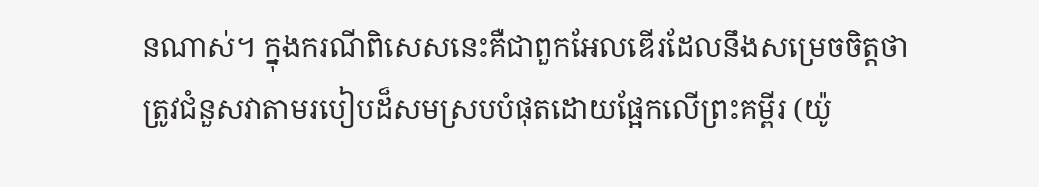នណាស់។ ក្នុងករណីពិសេសនេះគឺជាពួកអែលឌើរដែលនឹងសម្រេចចិត្តថាត្រូវជំនួសវាតាមរបៀបដ៏សមស្របបំផុតដោយផ្អែកលើព្រះគម្ពីរ (យ៉ូ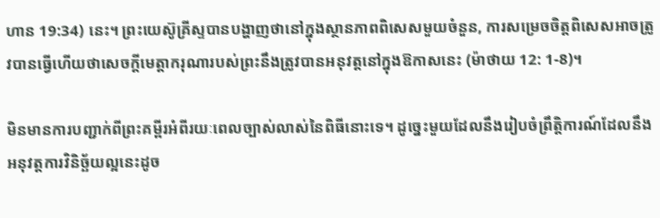ហាន 19:34) នេះ។ ព្រះយេស៊ូគ្រីស្ទបានបង្ហាញថានៅក្នុងស្ថានភាពពិសេសមួយចំនួន, ការសម្រេចចិត្តពិសេសអាចត្រូវបានធ្វើហើយថាសេចក្ដីមេត្ដាករុណារបស់ព្រះនឹងត្រូវបានអនុវត្តនៅក្នុងឱកាសនេះ (ម៉ាថាយ 12: 1-8)។

មិនមានការបញ្ជាក់ពីព្រះគម្ពីរអំពីរយៈពេលច្បាស់លាស់នៃពិធីនោះទេ។ ដូច្នេះមួយដែលនឹងរៀបចំព្រឹត្តិការណ៍ដែលនឹងអនុវត្តការវិនិច្ឆ័យល្អនេះដូច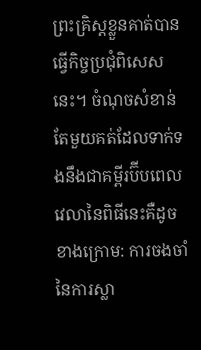ព្រះគ្រិស្ដខ្លួនគាត់បានធ្វើកិច្ចប្រជុំពិសេសនេះ។ ចំណុចសំខាន់តែមួយគត់ដែលទាក់ទងនឹងជាគម្ពីរប៊ីបពេលវេលានៃពិធីនេះគឺដូចខាងក្រោម: ការចងចាំនៃការស្លា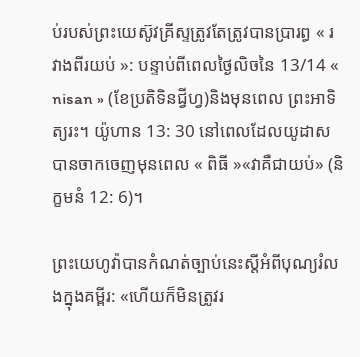ប់របស់ព្រះយេស៊ូវគ្រីស្ទត្រូវតែត្រូវបានប្រារព្ធ « រវាងពីរយប់ »: បន្ទាប់ពីពេលថ្ងៃលិចនៃ 13/14 « nisan » (ខែប្រតិទិនជ្វីហ្វ)និងមុនពេល ព្រះអាទិត្យរះ។ យ៉ូហាន 13: 30 នៅពេលដែលយូដាសបានចាកចេញមុនពេល « ពិធី »«វាគឺជាយប់» (និក្ខមនំ 12: 6)។

ព្រះយេហូវ៉ាបានកំណត់ច្បាប់នេះស្ដីអំពីបុណ្យរំលងក្នុងគម្ពីរ: «ហើយក៏មិនត្រូវរ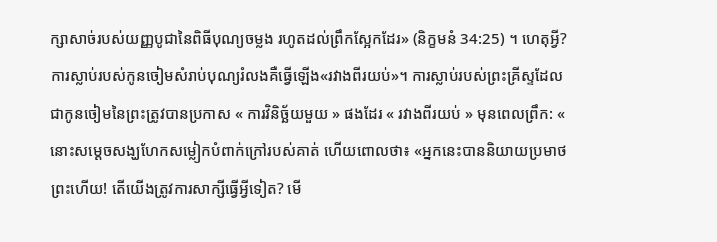ក្សាសាច់របស់យញ្ញ‌បូជានៃពិធីបុណ្យចម្លង រហូតដល់ព្រឹកស្អែកដែរ» (និក្ខមនំ 34:25) ។ ហេតុអ្វី? ការស្លាប់របស់កូនចៀមសំរាប់បុណ្យរំលងគឺធ្វើឡើង«រវាងពីរយប់»។ ការស្លាប់របស់ព្រះគ្រីស្ទដែលជាកូនចៀមនៃព្រះត្រូវបានប្រកាស « ការវិនិច្ឆ័យមួយ » ផងដែរ « រវាងពីរយប់ » មុនពេលព្រឹក: « នោះសម្ដេចសង្ឃហែកសម្លៀកបំពាក់ក្រៅរបស់គាត់ ហើយពោលថា៖ «អ្នកនេះបាននិយាយប្រមាថព្រះហើយ! តើយើងត្រូវការសាក្សីធ្វើអ្វីទៀត? មើ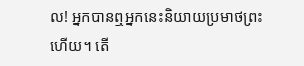ល! អ្នកបានឮអ្នកនេះនិយាយប្រមាថព្រះហើយ។ តើ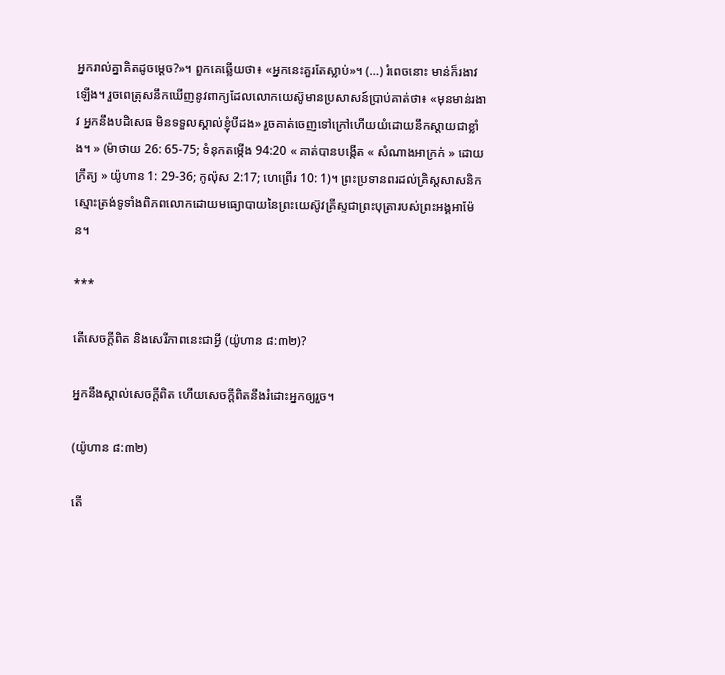អ្នករាល់គ្នាគិតដូចម្ដេច?»។ ពួកគេឆ្លើយថា៖ «អ្នកនេះគួរតែស្លាប់»។ (…) រំពេចនោះ មាន់ក៏រងាវឡើង។ រួចពេត្រុសនឹកឃើញនូវពាក្យដែលលោកយេស៊ូមានប្រសាសន៍ប្រាប់គាត់ថា៖ «មុនមាន់រងាវ អ្នកនឹងបដិសេធ មិនទទួលស្គាល់ខ្ញុំបីដង» រួចគាត់ចេញទៅក្រៅហើយយំដោយនឹកស្តាយជាខ្លាំង។ » (ម៉ាថាយ 26: 65-75; ទំនុកតម្កើង 94:20 « គាត់បានបង្កើត « សំណាងអាក្រក់ » ដោយក្រឹត្យ » យ៉ូហាន 1: 29-36; កូល៉ុស 2:17; ហេព្រើរ 10: 1)។ ព្រះប្រទានពរដល់គ្រិស្ដសាសនិកស្មោះត្រង់ទូទាំងពិភពលោកដោយមធ្យោបាយនៃព្រះយេស៊ូវគ្រីស្ទជាព្រះបុត្រារបស់ព្រះអង្គអាម៉ែន។

***

តើសេចក្ដីពិត និងសេរីភាពនេះជាអ្វី (យ៉ូហាន ៨:៣២)?

អ្នកនឹងស្គាល់សេចក្ដីពិត ហើយសេចក្ដីពិតនឹងរំដោះអ្នកឲ្យរួច។

(យ៉ូហាន ៨:៣២)

តើ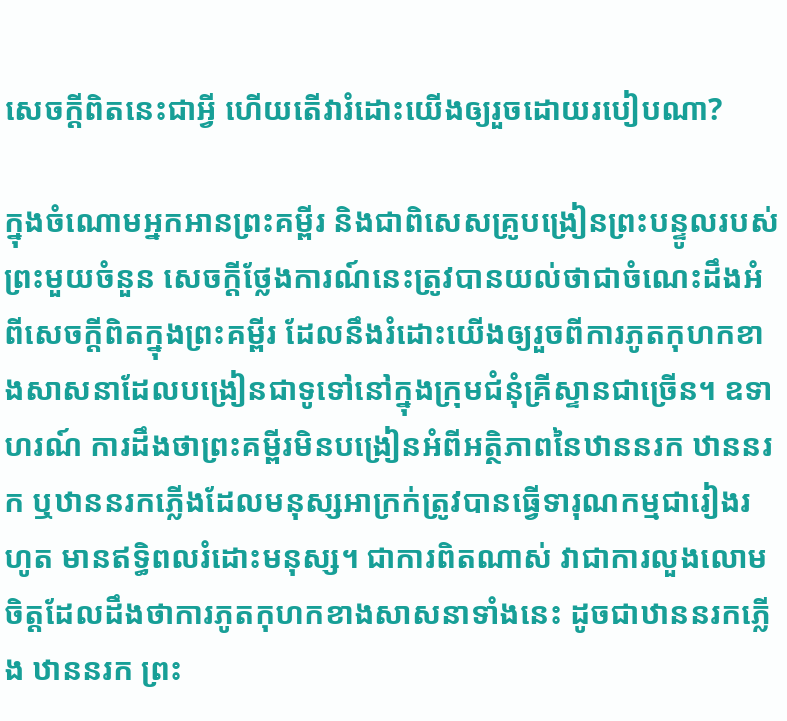សេចក្ដីពិតនេះជាអ្វី ហើយតើវារំដោះយើងឲ្យរួចដោយរបៀបណា?

ក្នុងចំណោមអ្នកអានព្រះគម្ពីរ និងជាពិសេសគ្រូបង្រៀនព្រះបន្ទូលរបស់ព្រះមួយចំនួន សេចក្ដីថ្លែងការណ៍នេះត្រូវបានយល់ថាជាចំណេះដឹងអំពីសេចក្ដីពិតក្នុងព្រះគម្ពីរ ដែលនឹងរំដោះយើងឲ្យរួចពីការភូតកុហកខាងសាសនាដែលបង្រៀនជាទូទៅនៅក្នុងក្រុមជំនុំគ្រីស្ទានជាច្រើន។ ឧទាហរណ៍ ការដឹងថាព្រះគម្ពីរមិនបង្រៀនអំពីអត្ថិភាពនៃឋាននរក ឋាននរក ឬឋាននរកភ្លើងដែលមនុស្សអាក្រក់ត្រូវបានធ្វើទារុណកម្មជារៀងរហូត មានឥទ្ធិពលរំដោះមនុស្ស។ ជាការពិតណាស់ វាជាការលួងលោមចិត្តដែលដឹងថាការភូតកុហកខាងសាសនាទាំងនេះ ដូចជាឋាននរកភ្លើង ឋាននរក ព្រះ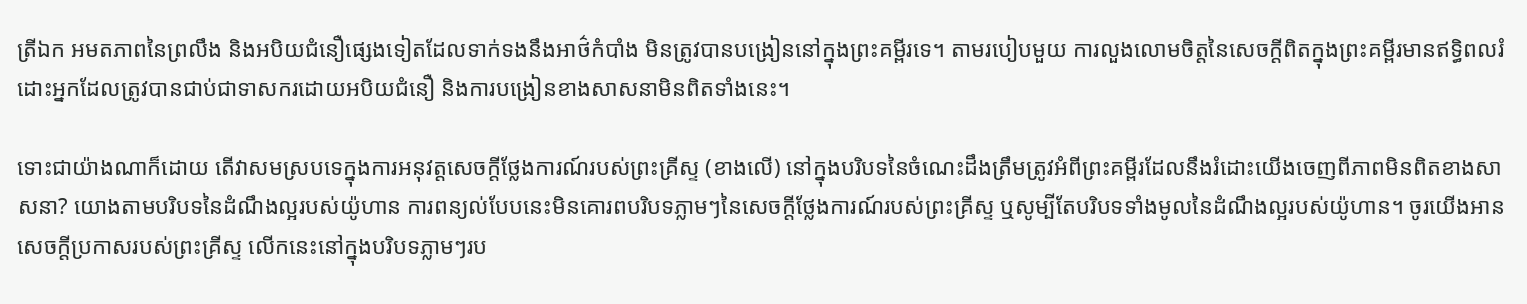ត្រីឯក អមតភាពនៃព្រលឹង និងអបិយជំនឿផ្សេងទៀតដែលទាក់ទងនឹងអាថ៌កំបាំង មិនត្រូវបានបង្រៀននៅក្នុងព្រះគម្ពីរទេ។ តាមរបៀបមួយ ការលួងលោមចិត្តនៃសេចក្ដីពិតក្នុងព្រះគម្ពីរមានឥទ្ធិពលរំដោះអ្នកដែលត្រូវបានជាប់ជាទាសករដោយអបិយជំនឿ និងការបង្រៀនខាងសាសនាមិនពិតទាំងនេះ។

ទោះជាយ៉ាងណាក៏ដោយ តើវាសមស្របទេក្នុងការអនុវត្តសេចក្តីថ្លែងការណ៍របស់ព្រះគ្រីស្ទ (ខាងលើ) នៅក្នុងបរិបទនៃចំណេះដឹងត្រឹមត្រូវអំពីព្រះគម្ពីរដែលនឹងរំដោះយើងចេញពីភាពមិនពិតខាងសាសនា? យោងតាមបរិបទនៃដំណឹងល្អរបស់យ៉ូហាន ការពន្យល់បែបនេះមិនគោរពបរិបទភ្លាមៗនៃសេចក្តីថ្លែងការណ៍របស់ព្រះគ្រីស្ទ ឬសូម្បីតែបរិបទទាំងមូលនៃដំណឹងល្អរបស់យ៉ូហាន។ ចូរយើងអានសេចក្តីប្រកាសរបស់ព្រះគ្រីស្ទ លើកនេះនៅក្នុងបរិបទភ្លាមៗរប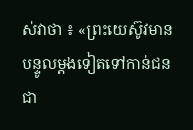ស់វាថា ៖ «ព្រះយេស៊ូវមានបន្ទូលម្តងទៀតទៅកាន់ជនជា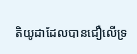តិយូដាដែលបានជឿលើទ្រ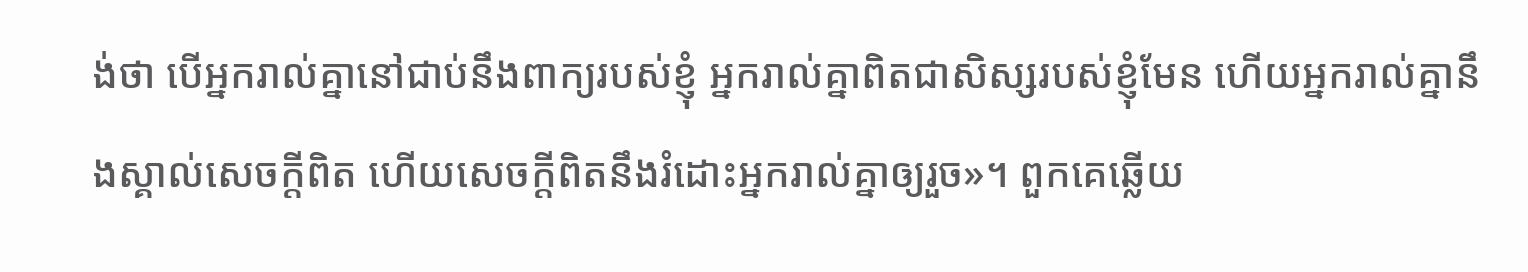ង់ថា បើអ្នករាល់គ្នានៅជាប់នឹងពាក្យរបស់ខ្ញុំ អ្នករាល់គ្នាពិតជាសិស្សរបស់ខ្ញុំមែន ហើយអ្នករាល់គ្នានឹងស្គាល់សេចក្តីពិត ហើយសេចក្តីពិតនឹងរំដោះអ្នករាល់គ្នាឲ្យរួច»។ ពួកគេឆ្លើយ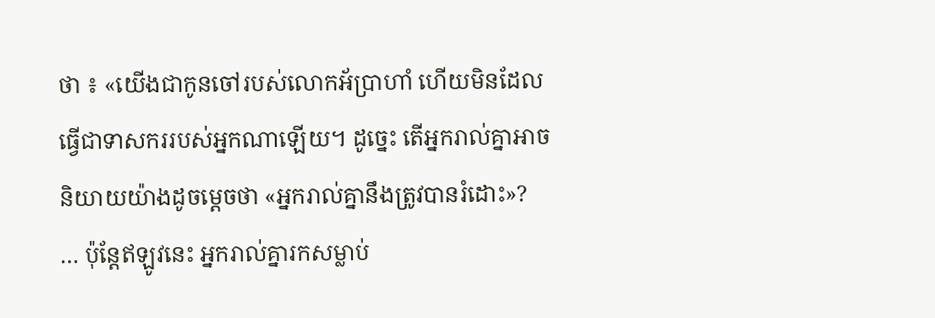ថា ៖ «យើងជាកូនចៅរបស់លោកអ័ប្រាហាំ ហើយមិនដែលធ្វើជាទាសកររបស់អ្នកណាឡើយ។ ដូច្នេះ តើអ្នករាល់គ្នាអាចនិយាយយ៉ាងដូចម្តេចថា «អ្នករាល់គ្នានឹងត្រូវបានរំដោះ»? … ប៉ុន្តែឥឡូវនេះ អ្នករាល់គ្នារកសម្លាប់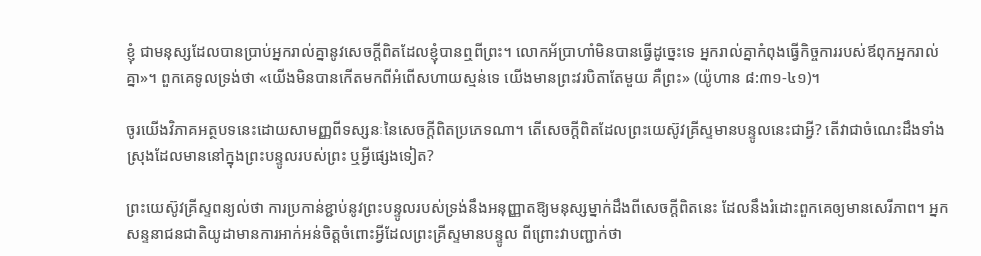ខ្ញុំ ជាមនុស្សដែលបានប្រាប់អ្នករាល់គ្នានូវសេចក្ដីពិតដែលខ្ញុំបានឮពីព្រះ។ លោកអ័ប្រាហាំមិនបានធ្វើដូច្នេះទេ អ្នករាល់គ្នាកំពុងធ្វើកិច្ចការរបស់ឪពុកអ្នករាល់គ្នា»។ ពួកគេទូលទ្រង់ថា «យើងមិនបានកើតមកពីអំពើសហាយស្មន់ទេ យើងមានព្រះវរបិតាតែមួយ គឺព្រះ» (យ៉ូហាន ៨:៣១-៤១)។

ចូរយើងវិភាគអត្ថបទនេះដោយសាមញ្ញពីទស្សនៈនៃសេចក្តីពិតប្រភេទណា។ តើសេចក្តីពិតដែលព្រះយេស៊ូវគ្រីស្ទមានបន្ទូលនេះជាអ្វី? តើវាជាចំណេះដឹងទាំងស្រុងដែលមាននៅក្នុងព្រះបន្ទូលរបស់ព្រះ ឬអ្វីផ្សេងទៀត?

ព្រះយេស៊ូវគ្រីស្ទពន្យល់ថា ការប្រកាន់ខ្ជាប់នូវព្រះបន្ទូលរបស់ទ្រង់នឹងអនុញ្ញាតឱ្យមនុស្សម្នាក់ដឹងពីសេចក្តីពិតនេះ ដែលនឹងរំដោះពួកគេឲ្យមានសេរីភាព។ អ្នកសន្ទនាជនជាតិយូដាមានការអាក់អន់ចិត្តចំពោះអ្វីដែលព្រះគ្រីស្ទមានបន្ទូល ពីព្រោះវាបញ្ជាក់ថា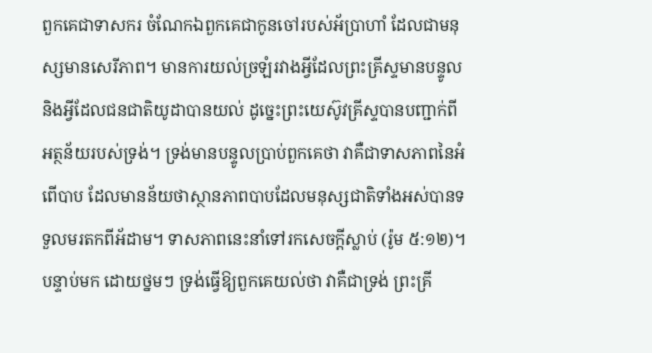ពួកគេជាទាសករ ចំណែកឯពួកគេជាកូនចៅរបស់អ័ប្រាហាំ ដែលជាមនុស្សមានសេរីភាព។ មានការយល់ច្រឡំរវាងអ្វីដែលព្រះគ្រីស្ទមានបន្ទូល និងអ្វីដែលជនជាតិយូដាបានយល់ ដូច្នេះព្រះយេស៊ូវគ្រីស្ទបានបញ្ជាក់ពីអត្ថន័យរបស់ទ្រង់។ ទ្រង់មានបន្ទូលប្រាប់ពួកគេថា វាគឺជាទាសភាពនៃអំពើបាប ដែលមានន័យថាស្ថានភាពបាបដែលមនុស្សជាតិទាំងអស់បានទទួលមរតកពីអ័ដាម។ ទាសភាពនេះនាំទៅរកសេចក្តីស្លាប់ (រ៉ូម ៥:១២)។ បន្ទាប់មក ដោយថ្នមៗ ទ្រង់ធ្វើឱ្យពួកគេយល់ថា វាគឺជាទ្រង់ ព្រះគ្រី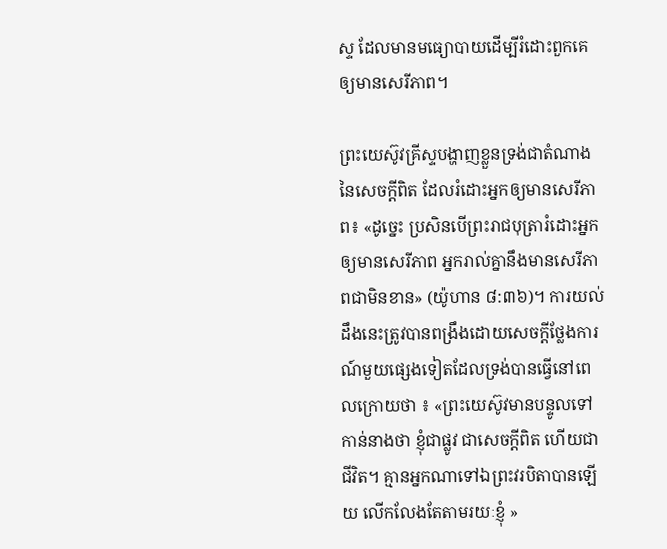ស្ទ ដែលមានមធ្យោបាយដើម្បីរំដោះពួកគេឲ្យមានសេរីភាព។

ព្រះយេស៊ូវគ្រីស្ទបង្ហាញខ្លួនទ្រង់ជាតំណាងនៃសេចក្តីពិត ដែលរំដោះអ្នកឲ្យមានសេរីភាព៖ «ដូច្នេះ ប្រសិនបើព្រះរាជបុត្រារំដោះអ្នកឲ្យមានសេរីភាព អ្នករាល់គ្នានឹងមានសេរីភាពជាមិនខាន» (យ៉ូហាន ៨:៣៦)។ ការយល់ដឹងនេះត្រូវបានពង្រឹងដោយសេចក្តីថ្លែងការណ៍មួយផ្សេងទៀតដែលទ្រង់បានធ្វើនៅពេលក្រោយថា ៖ «ព្រះយេស៊ូវមានបន្ទូលទៅកាន់នាងថា ខ្ញុំជាផ្លូវ ជាសេចក្តីពិត ហើយជាជីវិត។ គ្មានអ្នកណាទៅឯព្រះវរបិតាបានឡើយ លើកលែងតែតាមរយៈខ្ញុំ »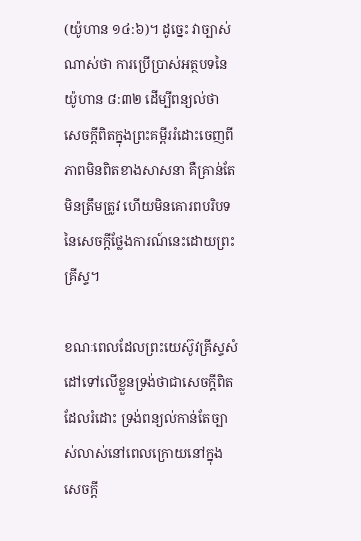(យ៉ូហាន ១៤:៦)។ ដូច្នេះ វាច្បាស់ណាស់ថា ការប្រើប្រាស់អត្ថបទនៃយ៉ូហាន ៨:៣២ ដើម្បីពន្យល់ថា សេចក្តីពិតក្នុងព្រះគម្ពីររំដោះចេញពីភាពមិនពិតខាងសាសនា គឺគ្រាន់តែមិនត្រឹមត្រូវ ហើយមិនគោរពបរិបទនៃសេចក្តីថ្លែងការណ៍នេះដោយព្រះគ្រីស្ទ។

ខណៈពេលដែលព្រះយេស៊ូវគ្រីស្ទសំដៅទៅលើខ្លួនទ្រង់ថាជាសេចក្តីពិតដែលរំដោះ ទ្រង់ពន្យល់កាន់តែច្បាស់លាស់នៅពេលក្រោយនៅក្នុងសេចក្តី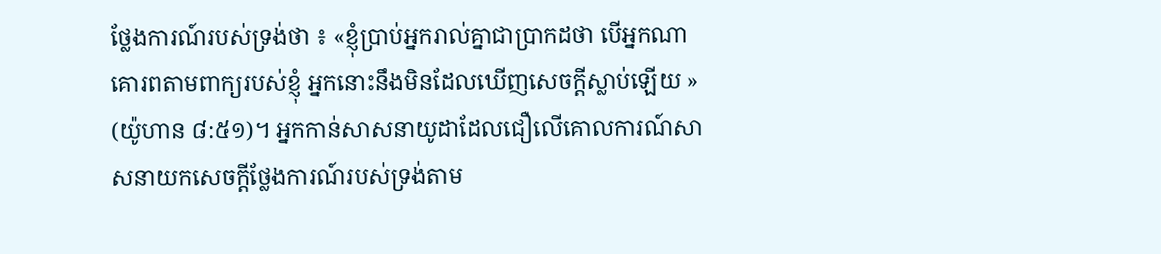ថ្លែងការណ៍របស់ទ្រង់ថា ៖ «ខ្ញុំប្រាប់អ្នករាល់គ្នាជាប្រាកដថា បើអ្នកណាគោរពតាមពាក្យរបស់ខ្ញុំ អ្នកនោះនឹងមិនដែលឃើញសេចក្តីស្លាប់ឡើយ » (យ៉ូហាន ៨:៥១)។ អ្នកកាន់សាសនាយូដាដែលជឿលើគោលការណ៍សាសនាយកសេចក្តីថ្លែងការណ៍របស់ទ្រង់តាម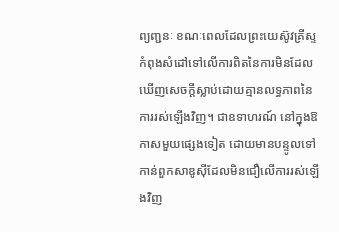ព្យញ្ជនៈ ខណៈពេលដែលព្រះយេស៊ូវគ្រីស្ទកំពុងសំដៅទៅលើការពិតនៃការមិនដែលឃើញសេចក្តីស្លាប់ដោយគ្មានលទ្ធភាពនៃការរស់ឡើងវិញ។ ជាឧទាហរណ៍ នៅក្នុងឱកាសមួយផ្សេងទៀត ដោយមានបន្ទូលទៅកាន់ពួកសាឌូស៊ីដែលមិនជឿលើការរស់ឡើងវិញ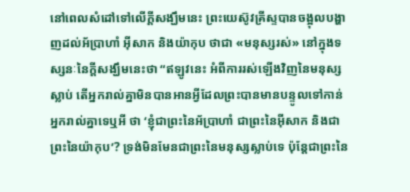នៅពេលសំដៅទៅលើក្តីសង្ឃឹមនេះ ព្រះយេស៊ូវគ្រីស្ទបានចង្អុលបង្ហាញដល់អ័ប្រាហាំ អ៊ីសាក និងយ៉ាកុប ថាជា «មនុស្សរស់» នៅក្នុងទស្សនៈនៃក្តីសង្ឃឹមនេះថា “ឥឡូវនេះ អំពីការរស់ឡើងវិញនៃមនុស្សស្លាប់ តើអ្នករាល់គ្នាមិនបានអានអ្វីដែលព្រះបានមានបន្ទូលទៅកាន់អ្នករាល់គ្នាទេឬអី ថា ‘ខ្ញុំជាព្រះនៃអ័ប្រាហាំ ជាព្រះនៃអ៊ីសាក និងជាព្រះនៃយ៉ាកុប’? ទ្រង់មិនមែនជាព្រះនៃមនុស្សស្លាប់ទេ ប៉ុន្តែជាព្រះនៃ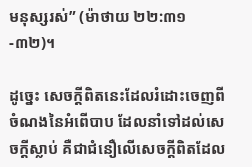មនុស្សរស់” (ម៉ាថាយ ២២:៣១-៣២)។

ដូច្នេះ សេចក្តីពិតនេះដែលរំដោះចេញពីចំណងនៃអំពើបាប ដែលនាំទៅដល់សេចក្តីស្លាប់ គឺជាជំនឿលើសេចក្តីពិតដែល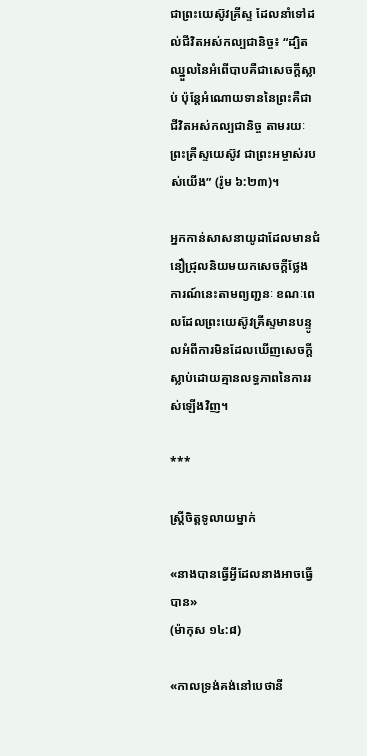ជាព្រះយេស៊ូវគ្រីស្ទ ដែលនាំទៅដល់ជីវិតអស់កល្បជានិច្ច៖ “ដ្បិតឈ្នួលនៃអំពើបាបគឺជាសេចក្តីស្លាប់ ប៉ុន្តែអំណោយទាននៃព្រះគឺជាជីវិតអស់កល្បជានិច្ច តាមរយៈព្រះគ្រីស្ទយេស៊ូវ ជាព្រះអម្ចាស់របស់យើង” (រ៉ូម ៦:២៣)។

អ្នកកាន់សាសនាយូដាដែលមានជំនឿជ្រុលនិយមយកសេចក្តីថ្លែងការណ៍នេះតាមព្យញ្ជនៈ ខណៈពេលដែលព្រះយេស៊ូវគ្រីស្ទមានបន្ទូលអំពីការមិនដែលឃើញសេចក្តីស្លាប់ដោយគ្មានលទ្ធភាពនៃការរស់ឡើងវិញ។

***

ស្ត្រីចិត្តទូលាយម្នាក់

«នាងបានធ្វើអ្វីដែលនាងអាចធ្វើបាន»
(ម៉ាកុស ១៤:៨)

«កាលទ្រង់គង់នៅបេថានី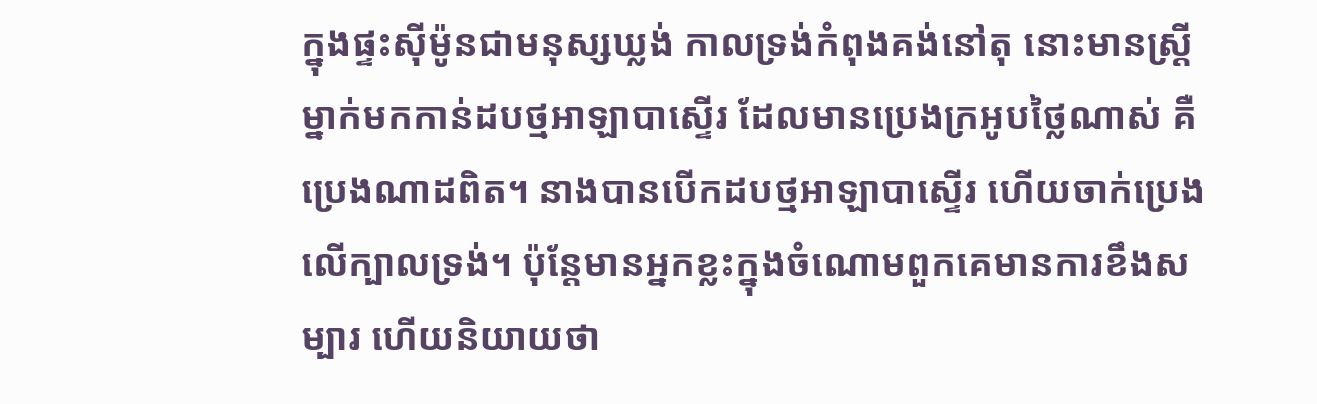ក្នុងផ្ទះស៊ីម៉ូនជាមនុស្សឃ្លង់ កាលទ្រង់កំពុងគង់នៅតុ នោះមានស្ត្រីម្នាក់មកកាន់ដបថ្មអាឡាបាស្ទើរ ដែលមានប្រេងក្រអូបថ្លៃណាស់ គឺប្រេងណាដពិត។ នាងបានបើកដបថ្មអាឡាបាស្ទើរ ហើយចាក់ប្រេងលើក្បាលទ្រង់។ ប៉ុន្តែមានអ្នកខ្លះក្នុងចំណោមពួកគេមានការខឹងសម្បារ ហើយនិយាយថា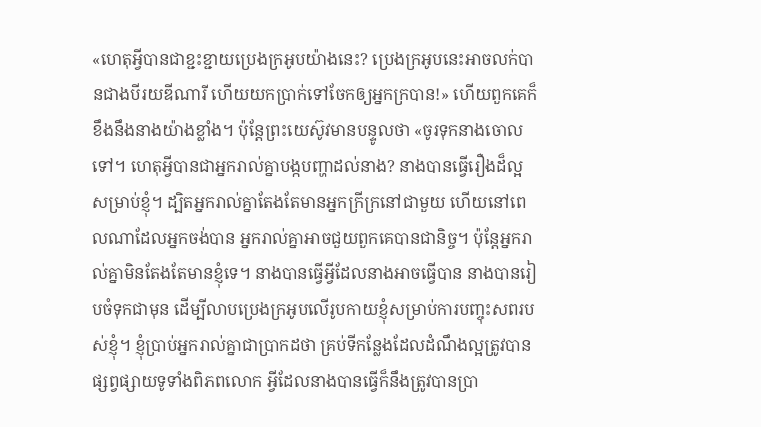«ហេតុអ្វីបានជាខ្ជះខ្ជាយប្រេងក្រអូបយ៉ាងនេះ? ប្រេងក្រអូបនេះអាចលក់បានជាងបីរយឌីណារី ហើយយកប្រាក់ទៅចែកឲ្យអ្នកក្របាន!» ហើយពួកគេក៏ខឹងនឹងនាងយ៉ាងខ្លាំង។ ប៉ុន្តែព្រះយេស៊ូវមានបន្ទូលថា «ចូរទុកនាងចោលទៅ។ ហេតុអ្វីបានជាអ្នករាល់គ្នាបង្កបញ្ហាដល់នាង? នាងបានធ្វើរឿងដ៏ល្អសម្រាប់ខ្ញុំ។ ដ្បិតអ្នករាល់គ្នាតែងតែមានអ្នកក្រីក្រនៅជាមួយ ហើយនៅពេលណាដែលអ្នកចង់បាន អ្នករាល់គ្នាអាចជួយពួកគេបានជានិច្ច។ ប៉ុន្តែអ្នករាល់គ្នាមិនតែងតែមានខ្ញុំទេ។ នាងបានធ្វើអ្វីដែលនាងអាចធ្វើបាន នាងបានរៀបចំទុកជាមុន ដើម្បីលាបប្រេងក្រអូបលើរូបកាយខ្ញុំសម្រាប់ការបញ្ចុះសពរបស់ខ្ញុំ។ ខ្ញុំប្រាប់អ្នករាល់គ្នាជាប្រាកដថា គ្រប់ទីកន្លែងដែលដំណឹងល្អត្រូវបានផ្សព្វផ្សាយទូទាំងពិភពលោក អ្វីដែលនាងបានធ្វើក៏នឹងត្រូវបានប្រា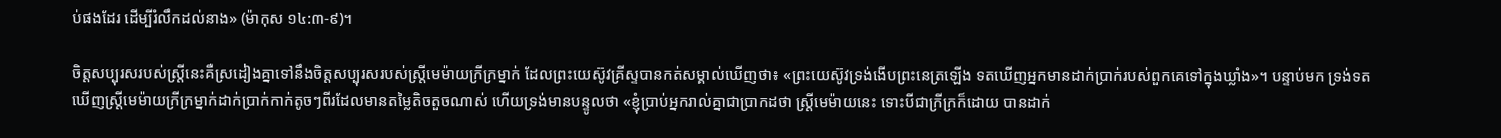ប់ផងដែរ ដើម្បីរំលឹកដល់នាង» (ម៉ាកុស ១៤:៣-៩)។

ចិត្តសប្បុរសរបស់ស្ត្រីនេះគឺស្រដៀងគ្នាទៅនឹងចិត្តសប្បុរសរបស់ស្ត្រីមេម៉ាយក្រីក្រម្នាក់ ដែលព្រះយេស៊ូវគ្រីស្ទបានកត់សម្គាល់ឃើញថា៖ «ព្រះយេស៊ូវទ្រង់ងើបព្រះនេត្រឡើង ទតឃើញអ្នកមានដាក់ប្រាក់របស់ពួកគេទៅក្នុងឃ្លាំង»។ បន្ទាប់មក ទ្រង់ទតឃើញស្ត្រីមេម៉ាយក្រីក្រម្នាក់ដាក់ប្រាក់កាក់តូចៗពីរដែលមានតម្លៃតិចតួចណាស់ ហើយទ្រង់មានបន្ទូលថា «ខ្ញុំប្រាប់អ្នករាល់គ្នាជាប្រាកដថា ស្ត្រីមេម៉ាយនេះ ទោះបីជាក្រីក្រក៏ដោយ បានដាក់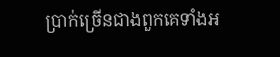ប្រាក់ច្រើនជាងពួកគេទាំងអ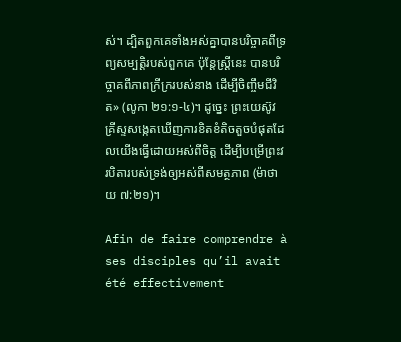ស់។ ដ្បិតពួកគេទាំងអស់គ្នាបានបរិច្ចាគពីទ្រព្យសម្បត្តិរបស់ពួកគេ ប៉ុន្តែស្ត្រីនេះ បានបរិច្ចាគពីភាពក្រីក្ររបស់នាង ដើម្បីចិញ្ចឹមជីវិត» (លូកា ២១:១-៤)។ ដូច្នេះ ព្រះយេស៊ូវគ្រីស្ទសង្កេតឃើញការខិតខំតិចតួចបំផុតដែលយើងធ្វើដោយអស់ពីចិត្ត ដើម្បីបម្រើព្រះវរបិតារបស់ទ្រង់ឲ្យអស់ពីសមត្ថភាព (ម៉ាថាយ ៧:២១)។

Afin de faire comprendre à ses disciples qu’il avait été effectivement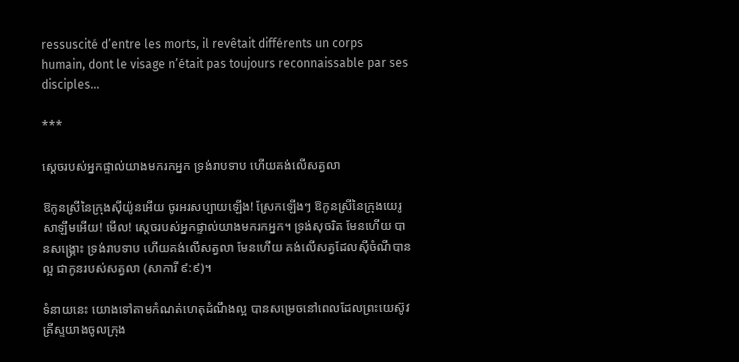ressuscité d’entre les morts, il revêtait différents un corps humain, dont le visage n’était pas toujours reconnaissable par ses disciples…

***

ស្តេចរបស់អ្នកផ្ទាល់យាងមករកអ្នក ទ្រង់រាបទាប ហើយគង់លើសត្វលា

ឱកូនស្រីនៃក្រុងស៊ីយ៉ូនអើយ ចូរអរសប្បាយឡើង! ស្រែកឡើងៗ ឱកូនស្រីនៃក្រុងយេរូសាឡឹមអើយ! មើល! ស្តេចរបស់អ្នកផ្ទាល់យាងមករកអ្នក។ ទ្រង់សុចរិត មែនហើយ បានសង្គ្រោះ ទ្រង់រាបទាប ហើយគង់លើសត្វលា មែនហើយ គង់លើសត្វដែលស៊ីចំណីបានល្អ ជាកូនរបស់សត្វលា (សាការី ៩:៩)។

ទំនាយនេះ យោងទៅតាមកំណត់ហេតុដំណឹងល្អ បានសម្រេចនៅពេលដែលព្រះយេស៊ូវគ្រីស្ទយាងចូលក្រុង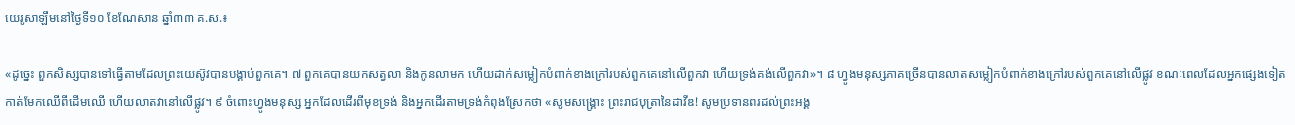យេរូសាឡឹមនៅថ្ងៃទី១០ ខែណែសាន ឆ្នាំ៣៣ គ.ស.៖

«ដូច្នេះ ពួកសិស្សបានទៅធ្វើតាមដែលព្រះយេស៊ូវបានបង្គាប់ពួកគេ។ ៧ ពួកគេបានយកសត្វលា និងកូនលាមក ហើយដាក់សម្លៀកបំពាក់ខាងក្រៅរបស់ពួកគេនៅលើពួកវា ហើយទ្រង់គង់លើពួកវា»។ ៨ ហ្វូងមនុស្សភាគច្រើនបានលាតសម្លៀកបំពាក់ខាងក្រៅរបស់ពួកគេនៅលើផ្លូវ ខណៈពេលដែលអ្នកផ្សេងទៀតកាត់មែកឈើពីដើមឈើ ហើយលាតវានៅលើផ្លូវ។ ៩ ចំពោះហ្វូងមនុស្ស អ្នកដែលដើរពីមុខទ្រង់ និងអ្នកដើរតាមទ្រង់កំពុងស្រែកថា «សូមសង្គ្រោះ ព្រះរាជបុត្រានៃដាវីឌ! សូមប្រទានពរដល់ព្រះអង្គ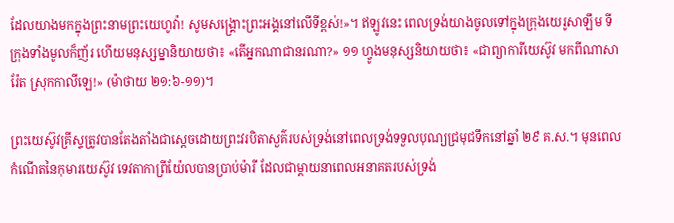ដែលយាងមកក្នុងព្រះនាមព្រះយេហូវ៉ា! សូមសង្គ្រោះព្រះអង្គនៅលើទីខ្ពស់!»។ ឥឡូវនេះ ពេលទ្រង់យាងចូលទៅក្នុងក្រុងយេរូសាឡឹម ទីក្រុងទាំងមូលក៏ញ័រ ហើយមនុស្សម្នានិយាយថា៖ «តើអ្នកណាជានរណា?» ១១ ហ្វូងមនុស្សនិយាយថា៖ «ជាព្យាការីយេស៊ូវ មកពីណាសារ៉ែត ស្រុកកាលីឡេ!» (ម៉ាថាយ ២១:៦-១១)។

ព្រះយេស៊ូវគ្រីស្ទត្រូវបានតែងតាំងជាស្តេចដោយព្រះវរបិតាសួគ៌របស់ទ្រង់នៅពេលទ្រង់ទទួលបុណ្យជ្រមុជទឹកនៅឆ្នាំ ២៩ គ.ស.។ មុនពេលកំណើតនៃកុមារយេស៊ូវ ទេវតាកាព្រីយ៉ែលបានប្រាប់ម៉ារី ដែលជាម្តាយនាពេលអនាគតរបស់ទ្រង់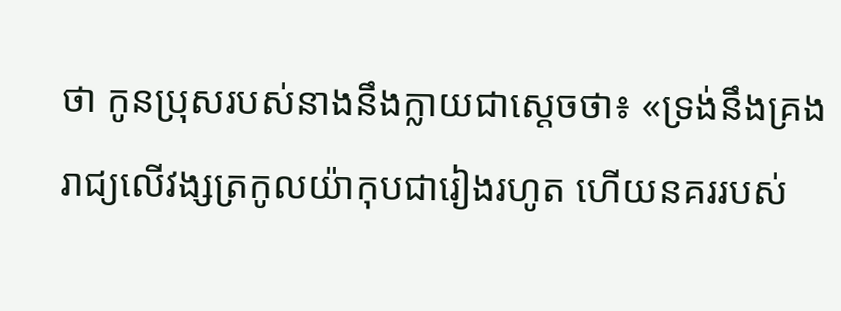ថា កូនប្រុសរបស់នាងនឹងក្លាយជាស្តេចថា៖ «ទ្រង់នឹងគ្រងរាជ្យលើវង្សត្រកូលយ៉ាកុបជារៀងរហូត ហើយនគររបស់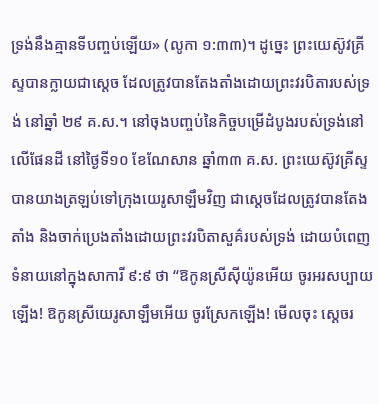ទ្រង់នឹងគ្មានទីបញ្ចប់ឡើយ» (លូកា ១:៣៣)។ ដូច្នេះ ព្រះយេស៊ូវគ្រីស្ទបានក្លាយជាស្តេច ដែលត្រូវបានតែងតាំងដោយព្រះវរបិតារបស់ទ្រង់ នៅឆ្នាំ ២៩ គ.ស.។ នៅចុងបញ្ចប់នៃកិច្ចបម្រើដំបូងរបស់ទ្រង់នៅលើផែនដី នៅថ្ងៃទី១០ ខែណែសាន ឆ្នាំ៣៣ គ.ស. ព្រះយេស៊ូវគ្រីស្ទបានយាងត្រឡប់ទៅក្រុងយេរូសាឡឹមវិញ ជាស្តេចដែលត្រូវបានតែងតាំង និងចាក់ប្រេងតាំងដោយព្រះវរបិតាសួគ៌របស់ទ្រង់ ដោយបំពេញទំនាយនៅក្នុងសាការី ៩:៩ ថា “ឱកូនស្រីស៊ីយ៉ូនអើយ ចូរអរសប្បាយឡើង! ឱកូនស្រីយេរូសាឡឹមអើយ ចូរស្រែកឡើង! មើលចុះ ស្តេចរ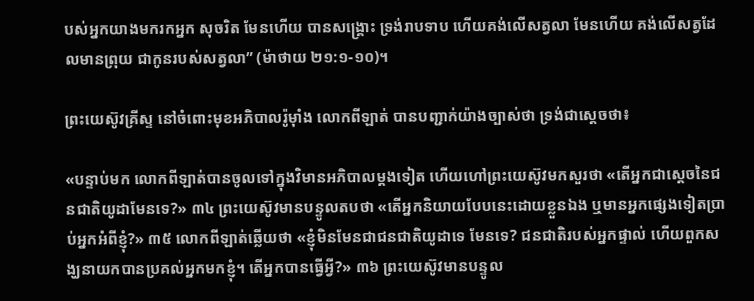បស់អ្នកយាងមករកអ្នក សុចរិត មែនហើយ បានសង្គ្រោះ ទ្រង់រាបទាប ហើយគង់លើសត្វលា មែនហើយ គង់លើសត្វដែលមានព្រុយ ជាកូនរបស់សត្វលា” (ម៉ាថាយ ២១:១-១០)។

ព្រះយេស៊ូវគ្រីស្ទ នៅចំពោះមុខអភិបាលរ៉ូម៉ាំង លោកពីឡាត់ បានបញ្ជាក់យ៉ាងច្បាស់ថា ទ្រង់ជាស្តេចថា៖

«បន្ទាប់មក លោកពីឡាត់បានចូលទៅក្នុងវិមានអភិបាលម្តងទៀត ហើយហៅព្រះយេស៊ូវមកសួរថា «តើអ្នកជាស្តេចនៃជនជាតិយូដាមែនទេ?» ៣៤ ព្រះយេស៊ូវមានបន្ទូលតបថា «តើអ្នកនិយាយបែបនេះដោយខ្លួនឯង ឬមានអ្នកផ្សេងទៀតប្រាប់អ្នកអំពីខ្ញុំ?» ៣៥ លោកពីឡាត់ឆ្លើយថា «ខ្ញុំមិនមែនជាជនជាតិយូដាទេ មែនទេ? ជនជាតិរបស់អ្នកផ្ទាល់ ហើយពួកសង្ឃនាយកបានប្រគល់អ្នកមកខ្ញុំ។ តើអ្នកបានធ្វើអ្វី?» ៣៦ ព្រះយេស៊ូវមានបន្ទូល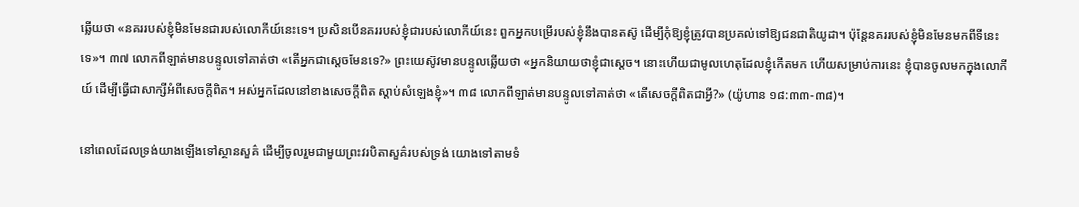ឆ្លើយថា «នគររបស់ខ្ញុំមិនមែនជារបស់លោកីយ៍នេះទេ។ ប្រសិនបើនគររបស់ខ្ញុំជារបស់លោកីយ៍នេះ ពួកអ្នកបម្រើរបស់ខ្ញុំនឹងបានតស៊ូ ដើម្បីកុំឱ្យខ្ញុំត្រូវបានប្រគល់ទៅឱ្យជនជាតិយូដា។ ប៉ុន្តែនគររបស់ខ្ញុំមិនមែនមកពីទីនេះទេ»។ ៣៧ លោកពីឡាត់មានបន្ទូលទៅគាត់ថា «តើអ្នកជាស្តេចមែនទេ?» ព្រះយេស៊ូវមានបន្ទូលឆ្លើយថា «អ្នកនិយាយថាខ្ញុំជាស្តេច។ នោះហើយជាមូលហេតុដែលខ្ញុំកើតមក ហើយសម្រាប់ការនេះ ខ្ញុំបានចូលមកក្នុងលោកីយ៍ ដើម្បីធ្វើជាសាក្សីអំពីសេចក្តីពិត។ អស់អ្នកដែលនៅខាងសេចក្តីពិត ស្តាប់សំឡេងខ្ញុំ»។ ៣៨ លោកពីឡាត់មានបន្ទូលទៅគាត់ថា «តើសេចក្តីពិតជាអ្វី?» (យ៉ូហាន ១៨:៣៣-៣៨)។

នៅពេលដែលទ្រង់យាងឡើងទៅស្ថានសួគ៌ ដើម្បីចូលរួមជាមួយព្រះវរបិតាសួគ៌របស់ទ្រង់ យោងទៅតាមទំ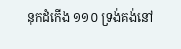នុកដំកើង ១១០ ទ្រង់គង់នៅ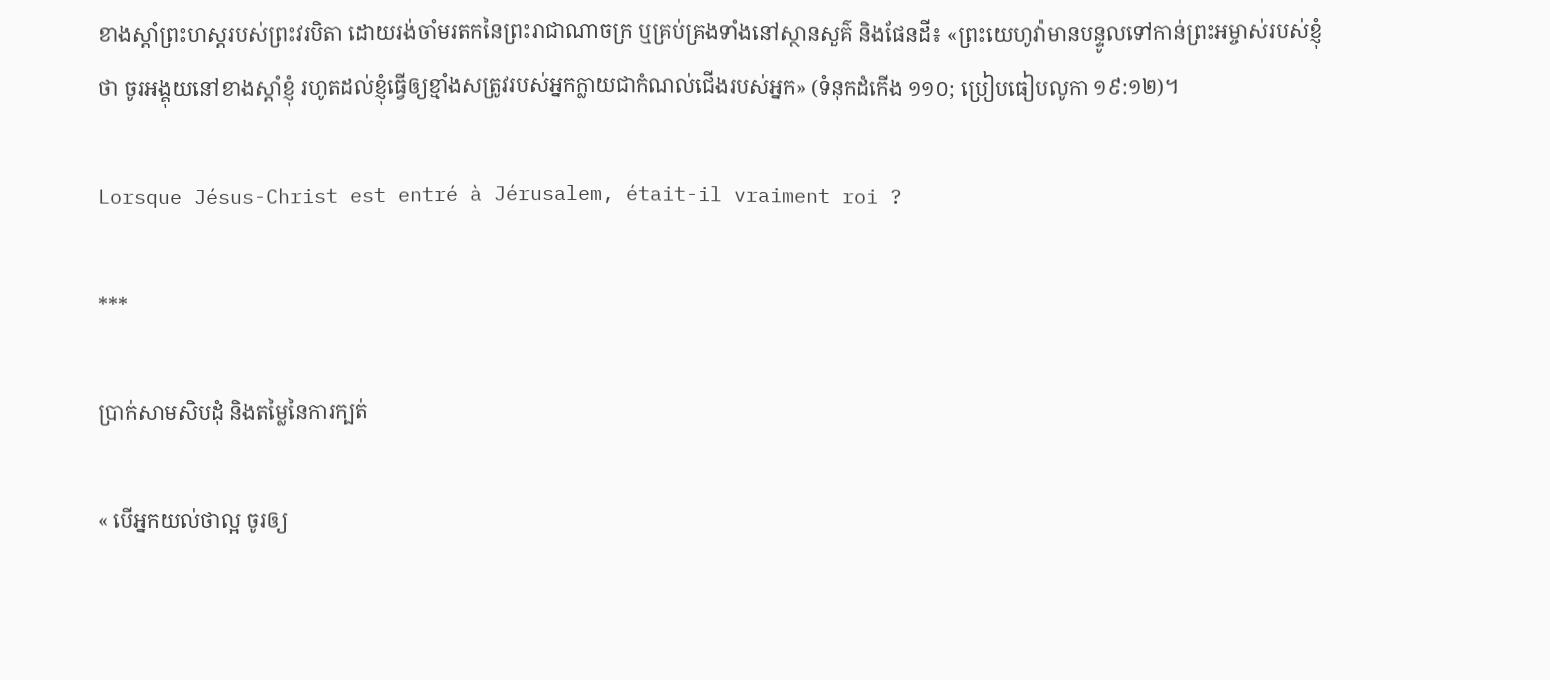ខាងស្តាំព្រះហស្តរបស់ព្រះវរបិតា ដោយរង់ចាំមរតកនៃព្រះរាជាណាចក្រ ឬគ្រប់គ្រងទាំងនៅស្ថានសួគ៌ និងផែនដី៖ «ព្រះយេហូវ៉ាមានបន្ទូលទៅកាន់ព្រះអម្ចាស់របស់ខ្ញុំថា ចូរអង្គុយនៅខាងស្តាំខ្ញុំ រហូតដល់ខ្ញុំធ្វើឲ្យខ្មាំងសត្រូវរបស់អ្នកក្លាយជាកំណល់ជើងរបស់អ្នក» (ទំនុកដំកើង ១១០; ប្រៀបធៀបលូកា ១៩:១២)។

Lorsque Jésus-Christ est entré à Jérusalem, était-il vraiment roi ?

***

ប្រាក់សាមសិបដុំ និងតម្លៃនៃការក្បត់

« បើអ្នកយល់ថាល្អ ចូរឲ្យ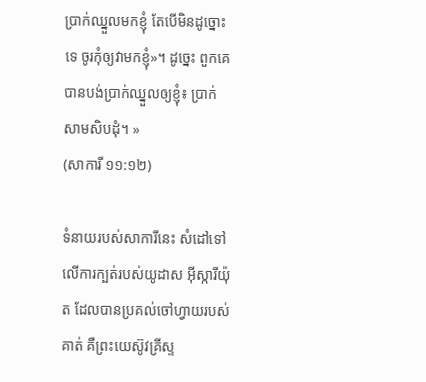ប្រាក់ឈ្នួលមកខ្ញុំ តែបើមិនដូច្នោះទេ ចូរកុំឲ្យវាមកខ្ញុំ»។ ដូច្នេះ ពួកគេបានបង់ប្រាក់ឈ្នួលឲ្យខ្ញុំ៖ ប្រាក់សាមសិបដុំ។ »
(សាការី ១១:១២)

ទំនាយរបស់សាការីនេះ សំដៅទៅលើការក្បត់របស់យូដាស អ៊ីស្ការីយ៉ុត ដែលបានប្រគល់ចៅហ្វាយរបស់គាត់ គឺព្រះយេស៊ូវគ្រីស្ទ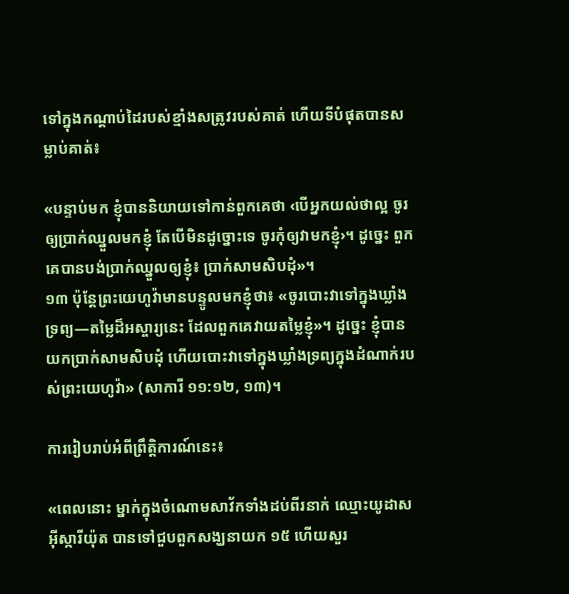ទៅក្នុងកណ្ដាប់ដៃរបស់ខ្មាំងសត្រូវរបស់គាត់ ហើយទីបំផុតបានសម្លាប់គាត់៖

«បន្ទាប់មក ខ្ញុំបាននិយាយទៅកាន់ពួកគេថា ‹បើអ្នកយល់ថាល្អ ចូរឲ្យប្រាក់ឈ្នួលមកខ្ញុំ តែបើមិនដូច្នោះទេ ចូរកុំឲ្យវាមកខ្ញុំ›។ ដូច្នេះ ពួកគេបានបង់ប្រាក់ឈ្នួលឲ្យខ្ញុំ៖ ប្រាក់សាមសិបដុំ»។
១៣ ប៉ុន្តែព្រះយេហូវ៉ាមានបន្ទូលមកខ្ញុំថា៖ «ចូរបោះវាទៅក្នុងឃ្លាំងទ្រព្យ—តម្លៃដ៏អស្ចារ្យនេះ ដែលពួកគេវាយតម្លៃខ្ញុំ»។ ដូច្នេះ ខ្ញុំបានយកប្រាក់សាមសិបដុំ ហើយបោះវាទៅក្នុងឃ្លាំងទ្រព្យក្នុងដំណាក់របស់ព្រះយេហូវ៉ា» (សាការី ១១:១២, ១៣)។

ការរៀបរាប់អំពីព្រឹត្តិការណ៍នេះ៖

«ពេលនោះ ម្នាក់ក្នុងចំណោមសាវ័កទាំងដប់ពីរនាក់ ឈ្មោះយូដាស អ៊ីស្ការីយ៉ុត បានទៅជួបពួកសង្ឃនាយក ១៥ ហើយសួរ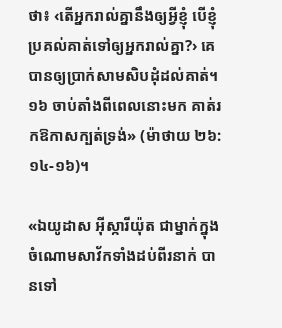ថា៖ ‹តើអ្នករាល់គ្នានឹងឲ្យអ្វីខ្ញុំ បើខ្ញុំប្រគល់គាត់ទៅឲ្យអ្នករាល់គ្នា?› គេបានឲ្យប្រាក់សាមសិបដុំដល់គាត់។ ១៦ ចាប់តាំងពីពេលនោះមក គាត់រកឱកាសក្បត់ទ្រង់» (ម៉ាថាយ ២៦:១៤-១៦)។

«ឯយូដាស អ៊ីស្ការីយ៉ុត ជាម្នាក់ក្នុងចំណោមសាវ័កទាំងដប់ពីរនាក់ បានទៅ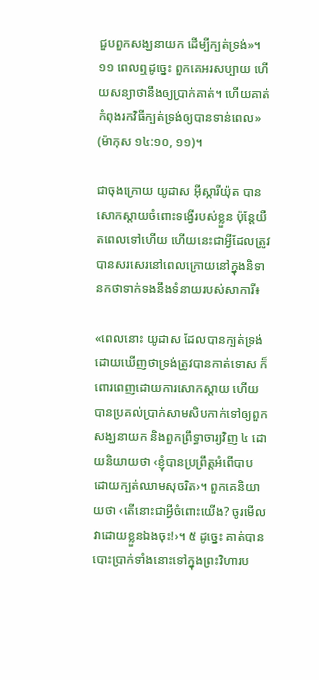ជួបពួកសង្ឃនាយក ដើម្បីក្បត់ទ្រង់»។ ១១ ពេលឮដូច្នេះ ពួកគេអរសប្បាយ ហើយសន្យាថានឹងឲ្យប្រាក់គាត់។ ហើយគាត់កំពុងរកវិធីក្បត់ទ្រង់ឲ្យបានទាន់ពេល» (ម៉ាកុស ១៤:១០, ១១)។

ជាចុងក្រោយ យូដាស អ៊ីស្ការីយ៉ុត បានសោកស្តាយចំពោះទង្វើរបស់ខ្លួន ប៉ុន្តែយឺតពេលទៅហើយ ហើយនេះជាអ្វីដែលត្រូវបានសរសេរនៅពេលក្រោយនៅក្នុងនិទានកថាទាក់ទងនឹងទំនាយរបស់សាការី៖

«ពេលនោះ យូដាស ដែលបានក្បត់ទ្រង់ ដោយឃើញថាទ្រង់ត្រូវបានកាត់ទោស ក៏ពោរពេញដោយការសោកស្ដាយ ហើយបានប្រគល់ប្រាក់សាមសិបកាក់ទៅឲ្យពួកសង្ឃនាយក និងពួកព្រឹទ្ធាចារ្យវិញ ៤ ដោយនិយាយថា ‹ខ្ញុំបានប្រព្រឹត្តអំពើបាប ដោយក្បត់ឈាមសុចរិត›។ ពួកគេនិយាយថា ‹តើនោះជាអ្វីចំពោះយើង? ចូរមើលវាដោយខ្លួនឯងចុះ!›។ ៥ ដូច្នេះ គាត់បានបោះប្រាក់ទាំងនោះទៅក្នុងព្រះវិហារប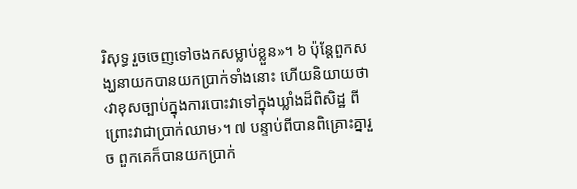រិសុទ្ធ រួចចេញទៅចងកសម្លាប់ខ្លួន»។ ៦ ប៉ុន្តែពួកសង្ឃនាយកបានយកប្រាក់ទាំងនោះ ហើយនិយាយថា ‹វាខុសច្បាប់ក្នុងការបោះវាទៅក្នុងឃ្លាំងដ៏ពិសិដ្ឋ ពីព្រោះវាជាប្រាក់ឈាម›។ ៧ បន្ទាប់ពីបានពិគ្រោះគ្នារួច ពួកគេក៏បានយកប្រាក់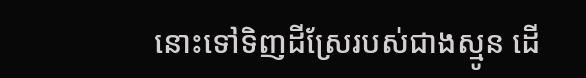នោះទៅទិញដីស្រែរបស់ជាងស្មូន ដើ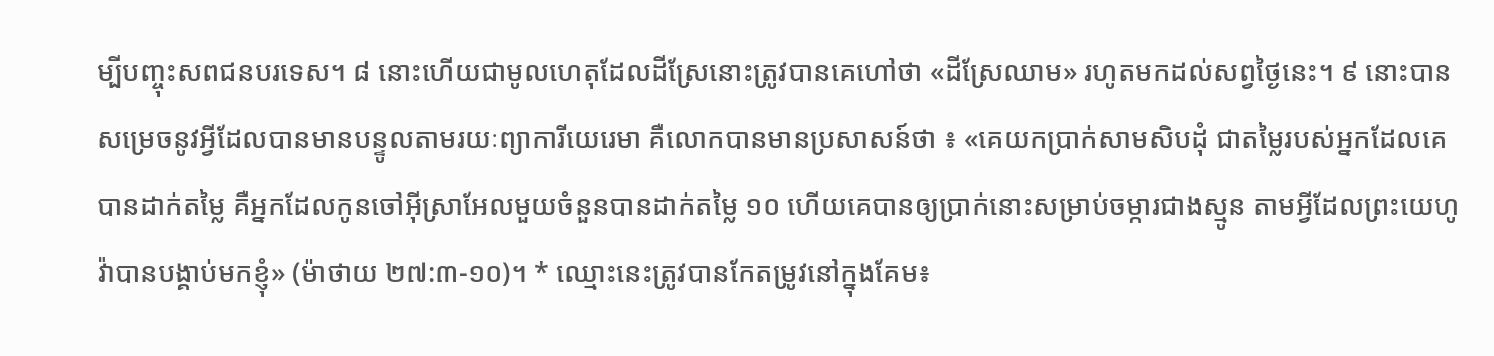ម្បីបញ្ចុះសពជនបរទេស។ ៨ នោះហើយជាមូលហេតុដែលដីស្រែនោះត្រូវបានគេហៅថា «ដីស្រែឈាម» រហូតមកដល់សព្វថ្ងៃនេះ។ ៩ នោះបានសម្រេចនូវអ្វីដែលបានមានបន្ទូលតាមរយៈព្យាការីយេរេមា គឺលោកបានមានប្រសាសន៍ថា ៖ «គេយកប្រាក់សាមសិបដុំ ជាតម្លៃរបស់អ្នកដែលគេបានដាក់តម្លៃ គឺអ្នកដែលកូនចៅអ៊ីស្រាអែលមួយចំនួនបានដាក់តម្លៃ ១០ ហើយគេបានឲ្យប្រាក់នោះសម្រាប់ចម្ការជាងស្មូន តាមអ្វីដែលព្រះយេហូវ៉ាបានបង្គាប់មកខ្ញុំ» (ម៉ាថាយ ២៧:៣-១០)។ * ឈ្មោះនេះត្រូវបានកែតម្រូវនៅក្នុងគែម៖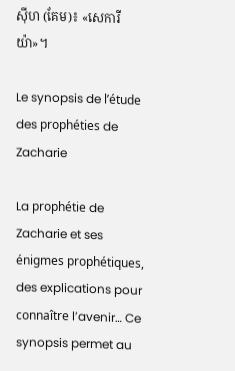ស៊ីហ (គែម)៖ «សេការីយ៉ា»។

Le synopsis de l’étude des prophéties de Zacharie

La prophétie de Zacharie et ses énigmes prophétiques, des explications pour connaître l’avenir… Ce synopsis permet au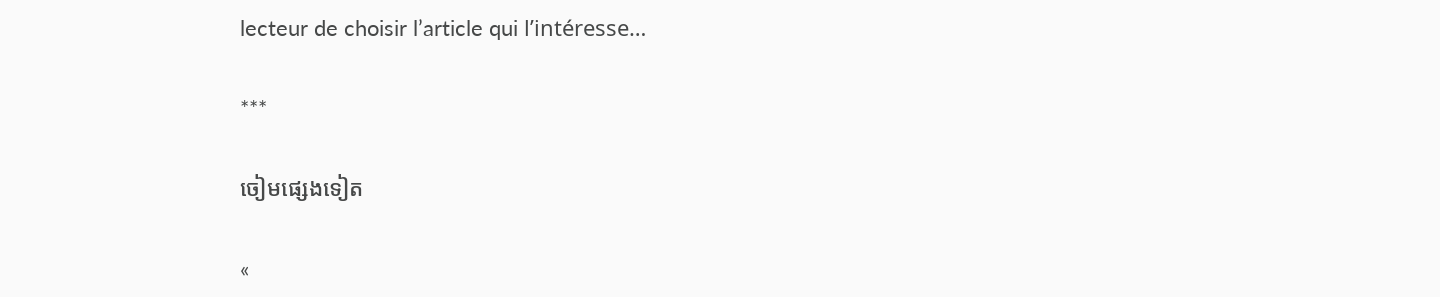lecteur de choisir l’article qui l’intéresse…

***

ចៀមផ្សេងទៀត

«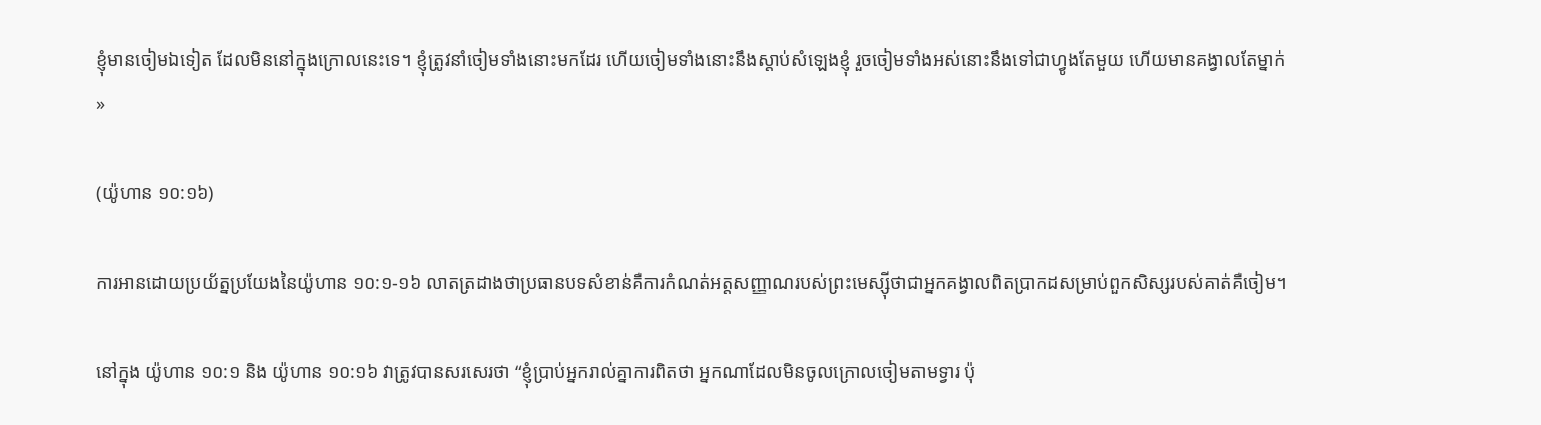ខ្ញុំមានចៀមឯទៀត ដែលមិននៅក្នុងក្រោលនេះទេ។ ខ្ញុំត្រូវនាំចៀមទាំងនោះមកដែរ ហើយចៀមទាំងនោះនឹងស្ដាប់សំឡេងខ្ញុំ រួចចៀមទាំងអស់នោះនឹងទៅជាហ្វូងតែមួយ ហើយមានគង្វាលតែម្នាក់ »

(យ៉ូហាន ១០:១៦)

ការអានដោយប្រយ័ត្នប្រយែងនៃយ៉ូហាន ១០:១-១៦ លាតត្រដាងថាប្រធានបទសំខាន់គឺការកំណត់អត្តសញ្ញាណរបស់ព្រះមេស្ស៊ីថាជាអ្នកគង្វាលពិតប្រាកដសម្រាប់ពួកសិស្សរបស់គាត់គឺចៀម។

នៅក្នុង យ៉ូហាន ១០:១ និង យ៉ូហាន ១០:១៦ វាត្រូវបានសរសេរថា “ខ្ញុំប្រាប់អ្នករាល់គ្នាការពិតថា អ្នកណាដែលមិនចូលក្រោលចៀមតាមទ្វារ ប៉ុ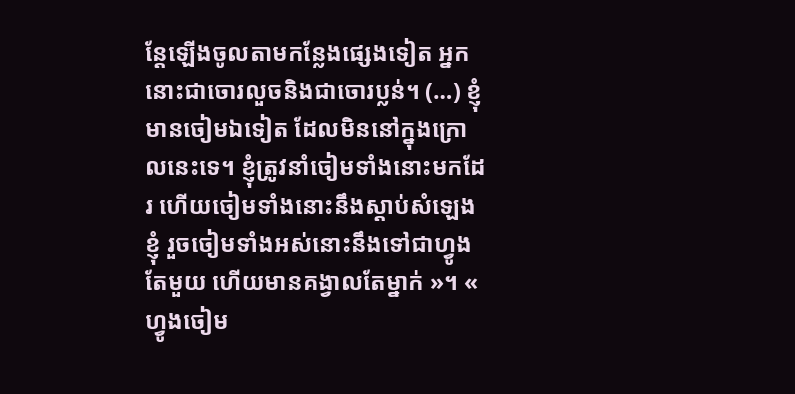ន្តែឡើងចូលតាមកន្លែងផ្សេងទៀត អ្នកនោះជាចោរលួចនិងជាចោរប្លន់។ (…) ខ្ញុំមានចៀមឯទៀត ដែលមិននៅក្នុងក្រោលនេះទេ។ ខ្ញុំត្រូវនាំចៀមទាំងនោះមកដែរ ហើយចៀមទាំងនោះនឹងស្ដាប់សំឡេងខ្ញុំ រួចចៀមទាំងអស់នោះនឹងទៅជាហ្វូងតែមួយ ហើយមានគង្វាលតែម្នាក់ »។ « ហ្វូងចៀម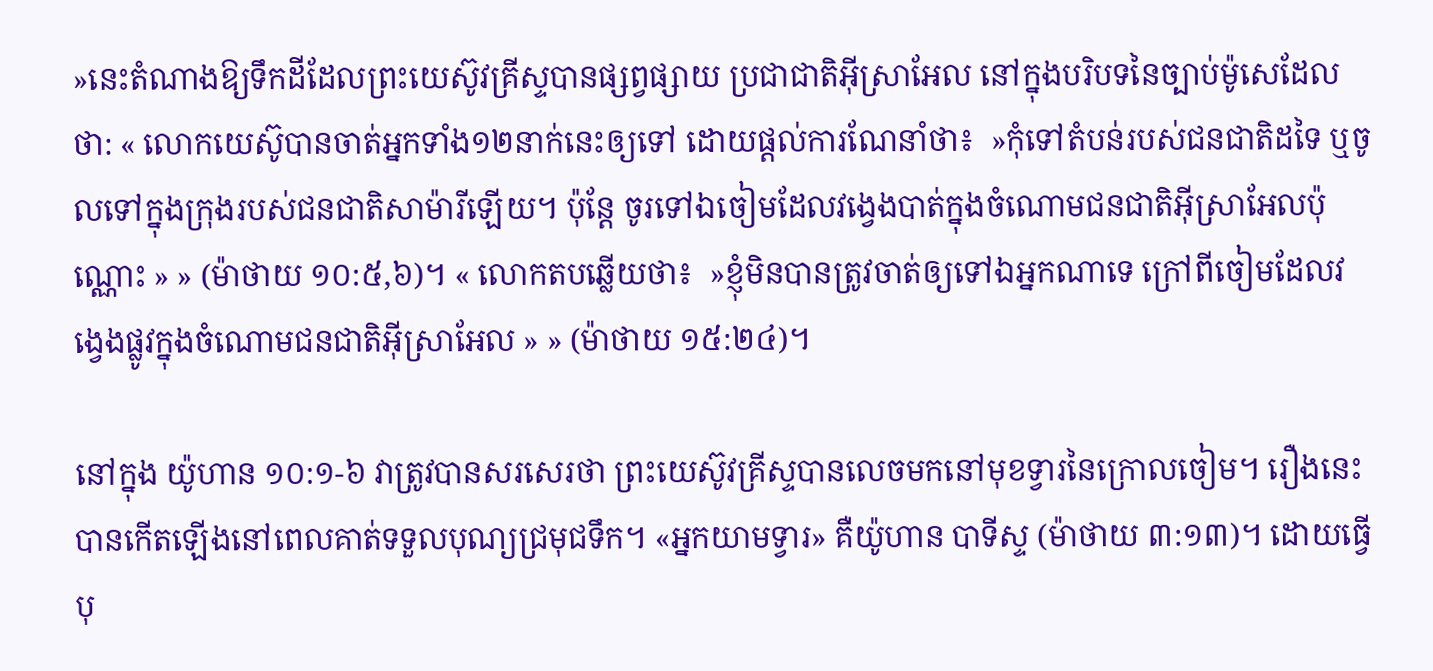»នេះតំណាងឱ្យទឹកដីដែលព្រះយេស៊ូវគ្រីស្ទបានផ្សព្វផ្សាយ ប្រជាជាតិអ៊ីស្រាអែល នៅក្នុងបរិបទនៃច្បាប់ម៉ូសេដែលថា: « លោកយេស៊ូបានចាត់អ្នកទាំង១២នាក់នេះឲ្យទៅ ដោយផ្ដល់ការណែនាំថា៖  »កុំទៅតំបន់របស់ជនជាតិដទៃ ឬចូលទៅក្នុងក្រុងរបស់ជនជាតិសាម៉ារីឡើយ។ ប៉ុន្តែ ចូរទៅឯចៀមដែលវង្វេងបាត់ក្នុងចំណោមជនជាតិអ៊ីស្រាអែលប៉ុណ្ណោះ » » (ម៉ាថាយ ១០:៥,៦)។ « លោកតបឆ្លើយថា៖  »ខ្ញុំមិនបានត្រូវចាត់ឲ្យទៅឯអ្នកណាទេ ក្រៅពីចៀមដែលវង្វេងផ្លូវក្នុងចំណោមជនជាតិអ៊ីស្រាអែល » » (ម៉ាថាយ ១៥:២៤)។

នៅក្នុង យ៉ូហាន ១០:១-៦ វាត្រូវបានសរសេរថា ព្រះយេស៊ូវគ្រីស្ទបានលេចមកនៅមុខទ្វារនៃក្រោលចៀម។ រឿងនេះបានកើតឡើងនៅពេលគាត់ទទួលបុណ្យជ្រមុជទឹក។ «អ្នកយាមទ្វារ» គឺយ៉ូហាន បាទីស្ទ (ម៉ាថាយ ៣:១៣)។ ដោយធ្វើបុ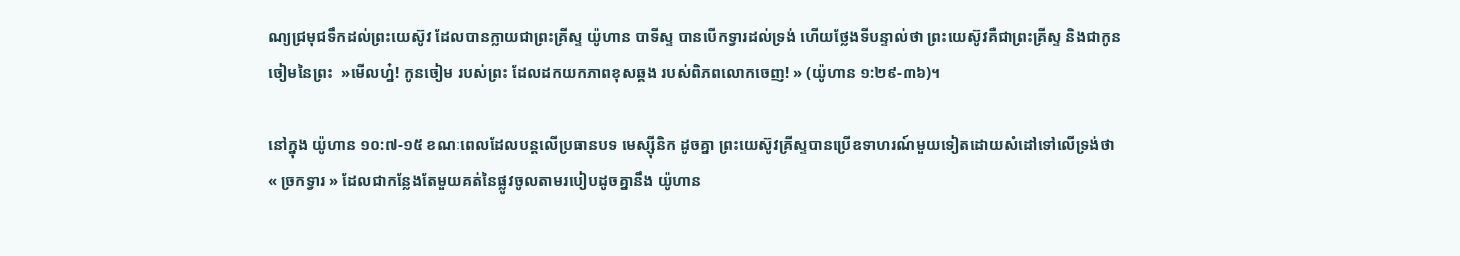ណ្យជ្រមុជទឹកដល់ព្រះយេស៊ូវ ដែលបានក្លាយជាព្រះគ្រីស្ទ យ៉ូហាន បាទីស្ទ បានបើកទ្វារដល់ទ្រង់ ហើយថ្លែងទីបន្ទាល់ថា ព្រះយេស៊ូវគឺជាព្រះគ្រីស្ទ និងជាកូនចៀមនៃព្រះ  »មើលហ្ន៎! កូនចៀម របស់ព្រះ ដែលដកយកភាពខុសឆ្គង របស់ពិភពលោកចេញ! » (យ៉ូហាន ១:២៩-៣៦)។

នៅក្នុង យ៉ូហាន ១០:៧-១៥ ខណៈពេលដែលបន្តលើប្រធានបទ មេស្ស៊ីនិក ដូចគ្នា ព្រះយេស៊ូវគ្រីស្ទបានប្រើឧទាហរណ៍មួយទៀតដោយសំដៅទៅលើទ្រង់ថា « ច្រកទ្វារ » ដែលជាកន្លែងតែមួយគត់នៃផ្លូវចូលតាមរបៀបដូចគ្នានឹង យ៉ូហាន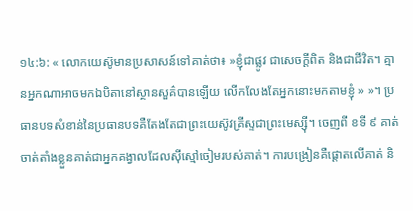១៤:៦: « លោកយេស៊ូមានប្រសាសន៍ទៅគាត់ថា៖ »ខ្ញុំជាផ្លូវ ជាសេចក្ដីពិត និងជាជីវិត។ គ្មានអ្នកណាអាចមកឯបិតានៅស្ថានសួគ៌បានឡើយ លើកលែងតែអ្នកនោះមកតាមខ្ញុំ » »។ ប្រធានបទសំខាន់នៃប្រធានបទគឺតែងតែជាព្រះយេស៊ូវគ្រីស្ទជាព្រះមេស្ស៊ី។ ចេញពី ខទី ៩ គាត់ចាត់តាំងខ្លួនគាត់ជាអ្នកគង្វាលដែលស៊ីស្មៅចៀមរបស់គាត់។ ការបង្រៀនគឺផ្ដោតលើគាត់ និ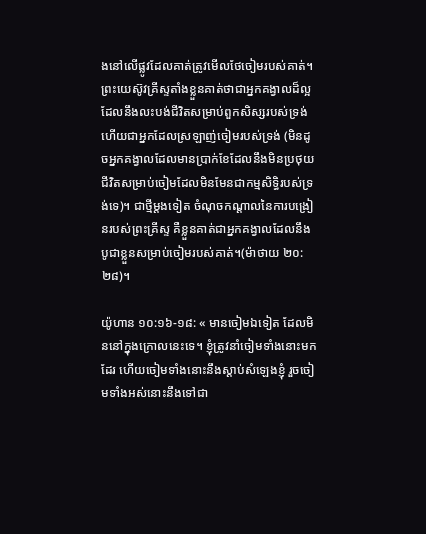ងនៅលើផ្លូវដែលគាត់ត្រូវមើលថែចៀមរបស់គាត់។ ព្រះយេស៊ូវគ្រីស្ទតាំងខ្លួនគាត់ថាជាអ្នកគង្វាលដ៏ល្អដែលនឹងលះបង់ជីវិតសម្រាប់ពួកសិស្សរបស់ទ្រង់ ហើយជាអ្នកដែលស្រឡាញ់ចៀមរបស់ទ្រង់ (មិនដូចអ្នកគង្វាលដែលមានប្រាក់ខែដែលនឹងមិនប្រថុយជីវិតសម្រាប់ចៀមដែលមិនមែនជាកម្មសិទ្ធិរបស់ទ្រង់ទេ)។ ជាថ្មីម្តងទៀត ចំណុចកណ្តាលនៃការបង្រៀនរបស់ព្រះគ្រីស្ទ គឺខ្លួនគាត់ជាអ្នកគង្វាលដែលនឹងបូជាខ្លួនសម្រាប់ចៀមរបស់គាត់។(ម៉ាថាយ ២០:២៨)។

យ៉ូហាន ១០:១៦-១៨: « មានចៀមឯទៀត ដែលមិននៅក្នុងក្រោលនេះទេ។ ខ្ញុំត្រូវនាំចៀមទាំងនោះមកដែរ ហើយចៀមទាំងនោះនឹងស្ដាប់សំឡេងខ្ញុំ រួចចៀមទាំងអស់នោះនឹងទៅជា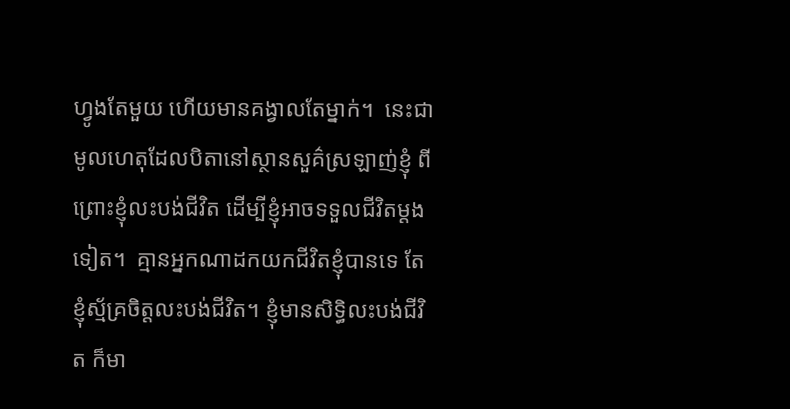ហ្វូងតែមួយ ហើយមានគង្វាលតែម្នាក់។  នេះជាមូលហេតុដែលបិតានៅស្ថានសួគ៌ស្រឡាញ់ខ្ញុំ ពីព្រោះខ្ញុំលះបង់ជីវិត ដើម្បីខ្ញុំអាចទទួលជីវិតម្ដងទៀត។  គ្មានអ្នកណាដកយកជីវិតខ្ញុំបានទេ តែខ្ញុំស្ម័គ្រចិត្តលះបង់ជីវិត។ ខ្ញុំមានសិទ្ធិលះបង់ជីវិត ក៏មា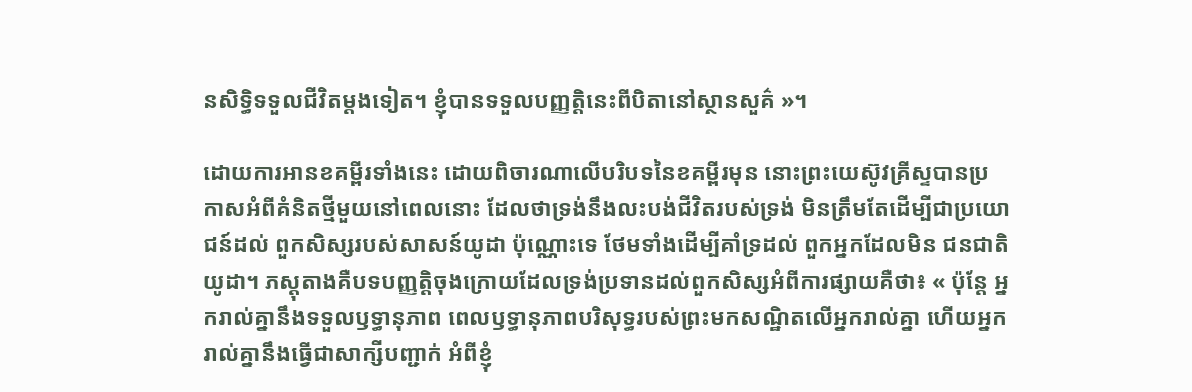នសិទ្ធិទទួលជីវិតម្ដងទៀត។ ខ្ញុំបានទទួលបញ្ញត្ដិនេះពីបិតានៅស្ថានសួគ៌ »។

ដោយការអានខគម្ពីរទាំងនេះ ដោយពិចារណាលើបរិបទនៃខគម្ពីរមុន នោះព្រះយេស៊ូវគ្រីស្ទបានប្រកាសអំពីគំនិតថ្មីមួយនៅពេលនោះ ដែលថាទ្រង់នឹងលះបង់ជីវិតរបស់ទ្រង់ មិនត្រឹមតែដើម្បីជាប្រយោជន៍ដល់ ពួកសិស្សរបស់សាសន៍យូដា ប៉ុណ្ណោះទេ ថែមទាំងដើម្បីគាំទ្រដល់ ពួកអ្នកដែលមិន ជនជាតិយូដា។ ភស្ដុតាងគឺបទបញ្ញត្តិចុងក្រោយដែលទ្រង់ប្រទានដល់ពួកសិស្សអំពីការផ្សាយគឺថា៖ « ប៉ុន្តែ អ្នករាល់គ្នានឹងទទួលឫទ្ធានុភាព ពេលឫទ្ធានុភាពបរិសុទ្ធរបស់ព្រះមកសណ្ឋិតលើអ្នករាល់គ្នា ហើយអ្នករាល់គ្នានឹងធ្វើជាសាក្សីបញ្ជាក់ អំពីខ្ញុំ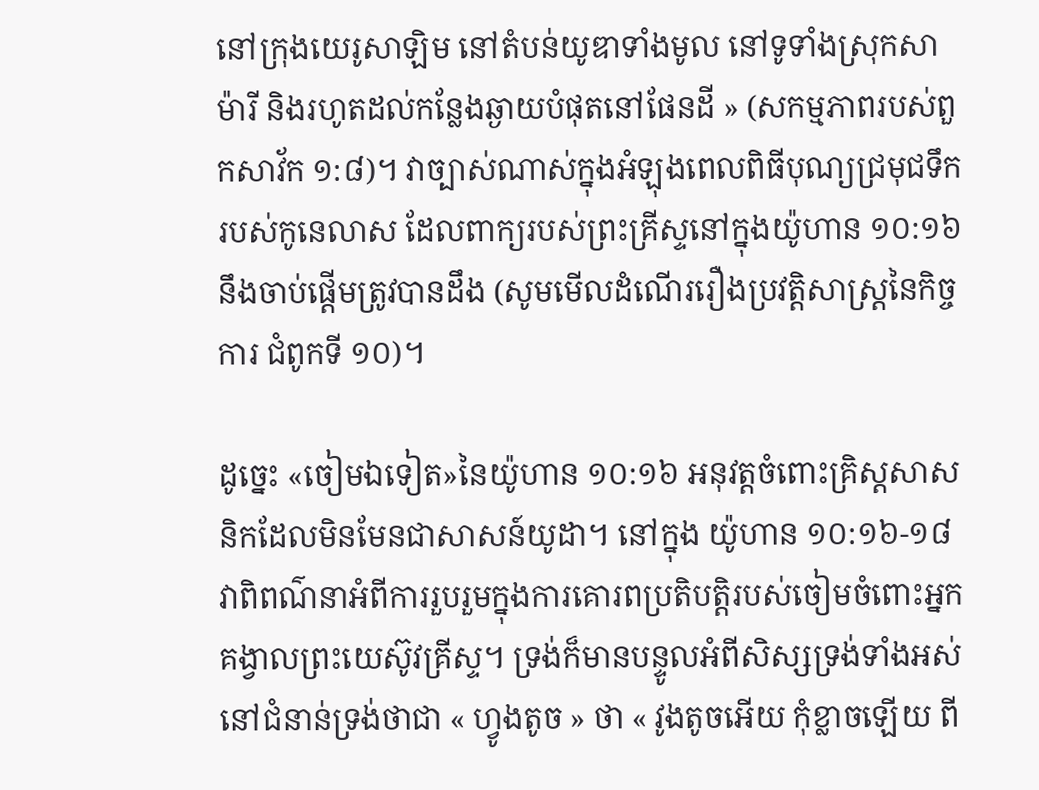នៅក្រុងយេរូសាឡិម នៅតំបន់យូឌាទាំងមូល នៅទូទាំងស្រុកសាម៉ារី និងរហូតដល់កន្លែងឆ្ងាយបំផុតនៅផែនដី » (សកម្មភាពរបស់ពួកសាវ័ក ១:៨)។ វាច្បាស់ណាស់ក្នុងអំឡុងពេលពិធីបុណ្យជ្រមុជទឹករបស់កូនេលាស ដែលពាក្យរបស់ព្រះគ្រីស្ទនៅក្នុងយ៉ូហាន ១០:១៦ នឹងចាប់ផ្តើមត្រូវបានដឹង (សូមមើលដំណើររឿងប្រវត្តិសាស្ត្រនៃកិច្ចការ ជំពូកទី ១០)។

ដូច្នេះ «ចៀមឯទៀត»នៃយ៉ូហាន ១០:១៦ អនុវត្តចំពោះគ្រិស្ដសាសនិកដែលមិនមែនជាសាសន៍យូដា។ នៅក្នុង យ៉ូហាន ១០:១៦-១៨ វាពិពណ៌នាអំពីការរួបរួមក្នុងការគោរពប្រតិបត្តិរបស់ចៀមចំពោះអ្នកគង្វាលព្រះយេស៊ូវគ្រីស្ទ។ ទ្រង់ក៏មានបន្ទូលអំពីសិស្សទ្រង់ទាំងអស់នៅជំនាន់ទ្រង់ថាជា « ហ្វូងតូច » ថា « វូងតូចអើយ កុំខ្លាចឡើយ ពី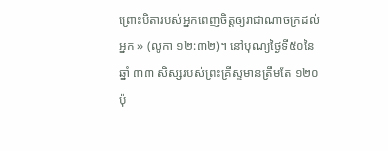ព្រោះបិតារបស់អ្នកពេញចិត្តឲ្យរាជាណាចក្រដល់អ្នក » (លូកា ១២:៣២)។ នៅបុណ្យថ្ងៃទី៥០នៃឆ្នាំ ៣៣ សិស្សរបស់ព្រះគ្រីស្ទមានត្រឹមតែ ១២០ ប៉ុ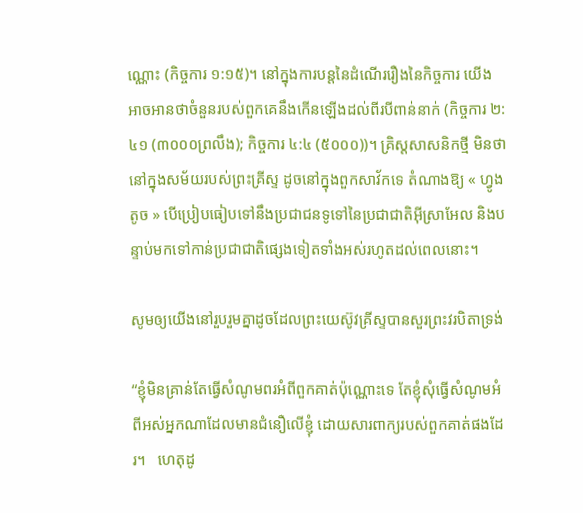ណ្ណោះ (កិច្ចការ ១:១៥)។ នៅក្នុងការបន្តនៃដំណើររឿងនៃកិច្ចការ យើងអាចអានថាចំនួនរបស់ពួកគេនឹងកើនឡើងដល់ពីរបីពាន់នាក់ (កិច្ចការ ២:៤១ (៣០០០ព្រលឹង); កិច្ចការ ៤:៤ (៥០០០))។ គ្រិស្តសាសនិកថ្មី មិនថានៅក្នុងសម័យរបស់ព្រះគ្រីស្ទ ដូចនៅក្នុងពួកសាវ័កទេ តំណាងឱ្យ « ហ្វូងតូច » បើប្រៀបធៀបទៅនឹងប្រជាជនទូទៅនៃប្រជាជាតិអ៊ីស្រាអែល និងបន្ទាប់មកទៅកាន់ប្រជាជាតិផ្សេងទៀតទាំងអស់រហូតដល់ពេលនោះ។

សូមឲ្យយើងនៅរួបរួមគ្នាដូចដែលព្រះយេស៊ូវគ្រីស្ទបានសួរព្រះវរបិតាទ្រង់

“ខ្ញុំមិនគ្រាន់តែធ្វើសំណូមពរអំពីពួកគាត់ប៉ុណ្ណោះទេ តែខ្ញុំសុំធ្វើសំណូមអំពីអស់អ្នកណាដែលមានជំនឿលើខ្ញុំ ដោយសារពាក្យរបស់ពួកគាត់ផងដែរ។   ហេតុដូ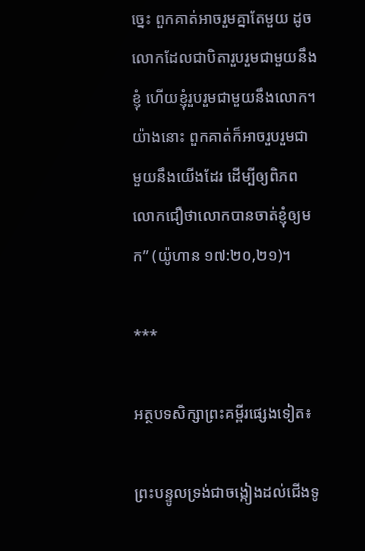ច្នេះ ពួកគាត់អាចរួមគ្នាតែមួយ ដូចលោកដែលជាបិតារួបរួមជាមួយនឹងខ្ញុំ ហើយខ្ញុំរួបរួមជាមួយនឹងលោក។ យ៉ាងនោះ ពួកគាត់ក៏អាចរួបរួមជាមួយនឹងយើងដែរ ដើម្បីឲ្យពិភពលោកជឿថាលោកបានចាត់ខ្ញុំឲ្យមក” (យ៉ូហាន ១៧:២០,២១)។

***

អត្ថបទសិក្សាព្រះគម្ពីរផ្សេងទៀត៖

ព្រះបន្ទូលទ្រង់ជាចង្កៀងដល់ជើងទូ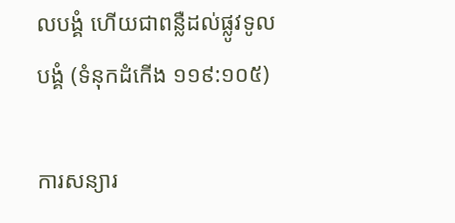លបង្គំ ហើយជាពន្លឺដល់ផ្លូវទូលបង្គំ (ទំនុកដំកើង ១១៩:១០៥)

ការសន្យារ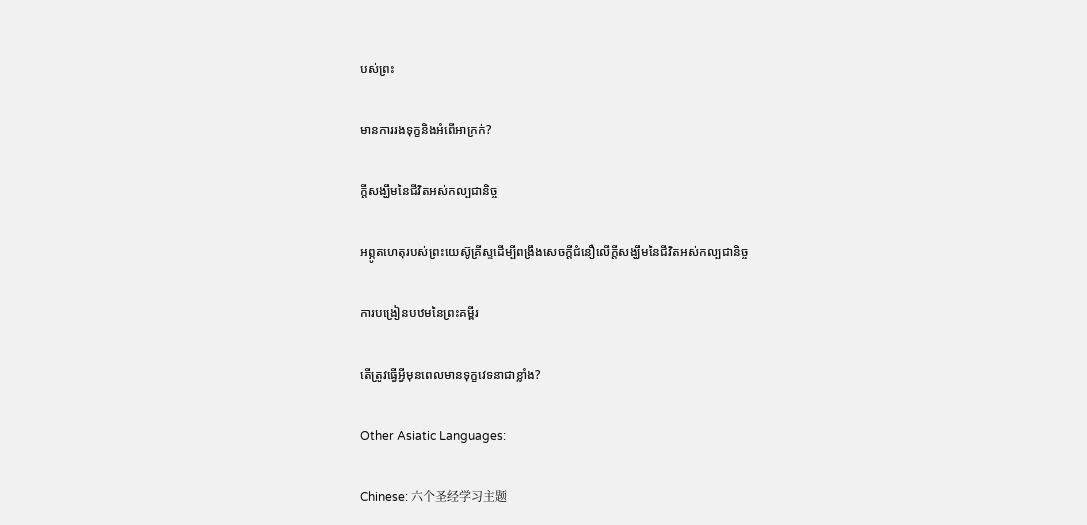បស់ព្រះ

មានការរងទុក្ខនិងអំពើអាក្រក់?

ក្តីសង្ឃឹមនៃជីវិតអស់កល្បជានិច្ច

អព្ភូតហេតុរបស់ព្រះយេស៊ូគ្រីស្ទដើម្បីពង្រឹងសេចក្តីជំនឿលើក្តីសង្ឃឹមនៃជីវិតអស់កល្បជានិច្ច

ការបង្រៀនបឋមនៃព្រះគម្ពីរ

តើត្រូវធ្វើអ្វីមុនពេលមានទុក្ខវេទនាជាខ្លាំង?

Other Asiatic Languages:

Chinese: 六个圣经学习主题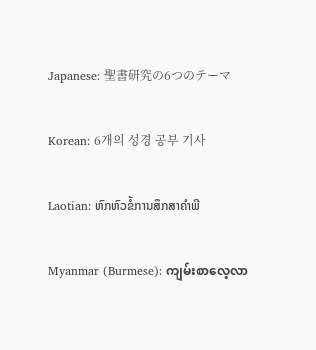Japanese: 聖書研究の6つのテーマ

Korean: 6개의 성경 공부 기사

Laotian: ຫົກຫົວຂໍ້ການສຶກສາຄໍາພີ

Myanmar (Burmese): ကျမ်းစာလေ့လာ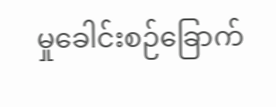မှုခေါင်းစဉ်ခြောက်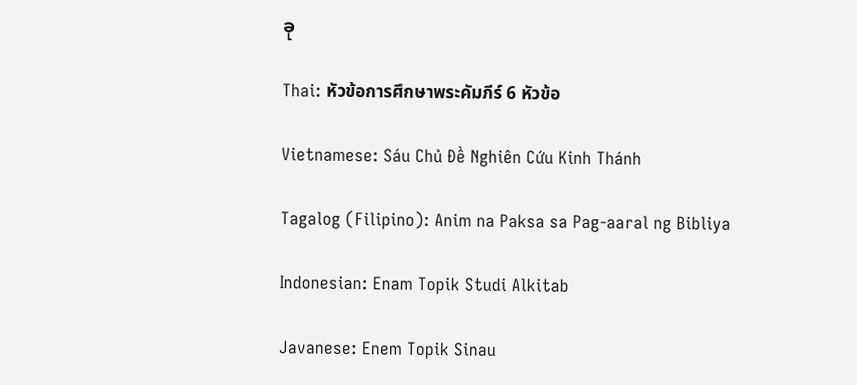ခု

Thai: หัวข้อการศึกษาพระคัมภีร์ 6 หัวข้อ

Vietnamese: Sáu Chủ Đề Nghiên Cứu Kinh Thánh

Tagalog (Filipino): Anim na Paksa sa Pag-aaral ng Bibliya

Indonesian: Enam Topik Studi Alkitab

Javanese: Enem Topik Sinau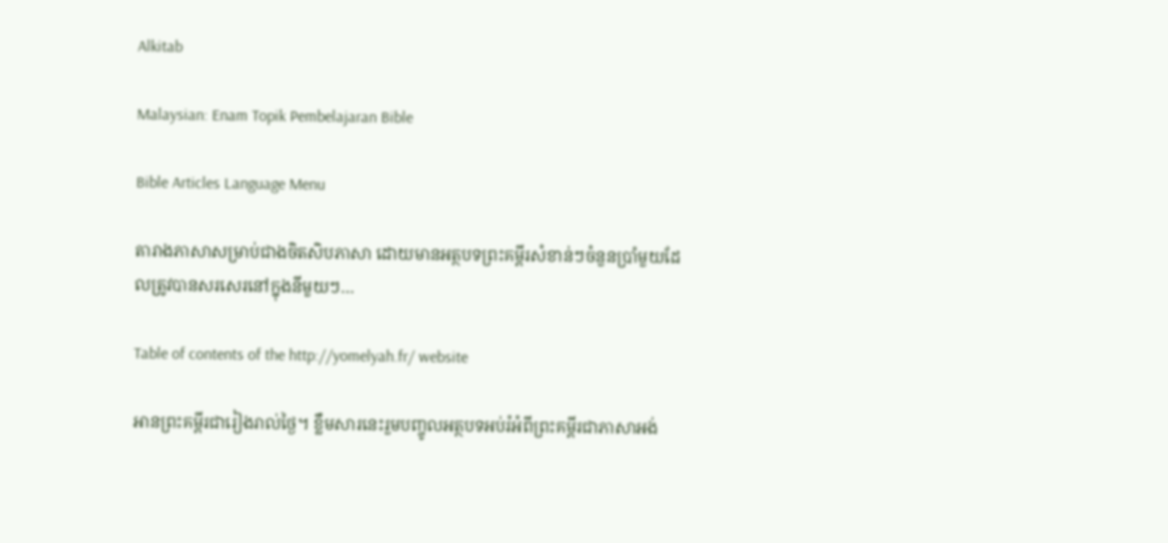Alkitab

Malaysian: Enam Topik Pembelajaran Bible

Bible Articles Language Menu

តារាងភាសាសម្រាប់ជាងចិតសិបភាសា ដោយមានអត្ថបទព្រះគម្ពីរសំខាន់ៗចំនួនប្រាំមួយដែលត្រូវបានសរសេរនៅក្នុងនីមួយៗ…

Table of contents of the http://yomelyah.fr/ website

អានព្រះគម្ពីរជារៀងរាល់ថ្ងៃ។ ខ្លឹមសារនេះរួមបញ្ចូលអត្ថបទអប់រំអំពីព្រះគម្ពីរជាភាសាអង់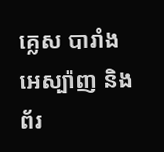គ្លេស បារាំង អេស្ប៉ាញ និងព័រ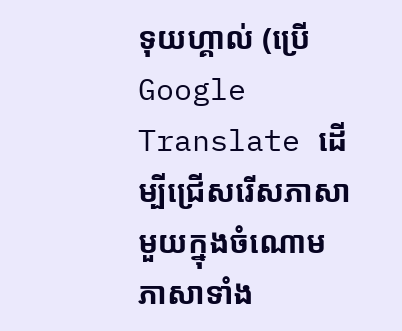ទុយហ្គាល់ (ប្រើ Google Translate ដើម្បីជ្រើសរើសភាសាមួយក្នុងចំណោមភាសាទាំង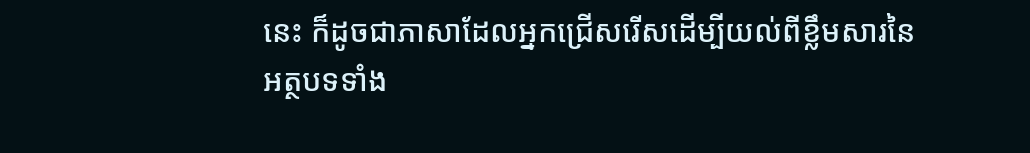នេះ ក៏ដូចជាភាសាដែលអ្នកជ្រើសរើសដើម្បីយល់ពីខ្លឹមសារនៃអត្ថបទទាំង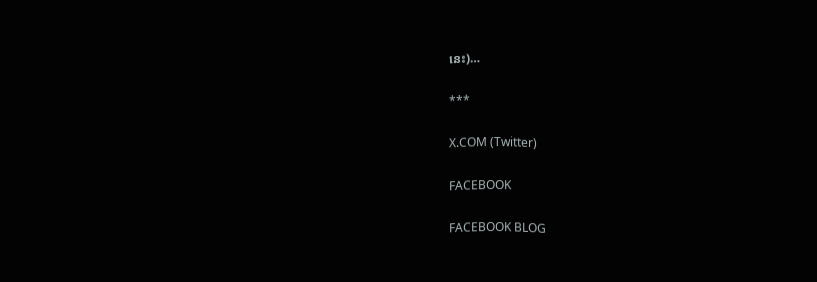នេះ)…

***

X.COM (Twitter)

FACEBOOK

FACEBOOK BLOG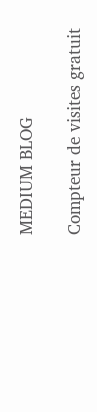MEDIUM BLOG

Compteur de visites gratuit